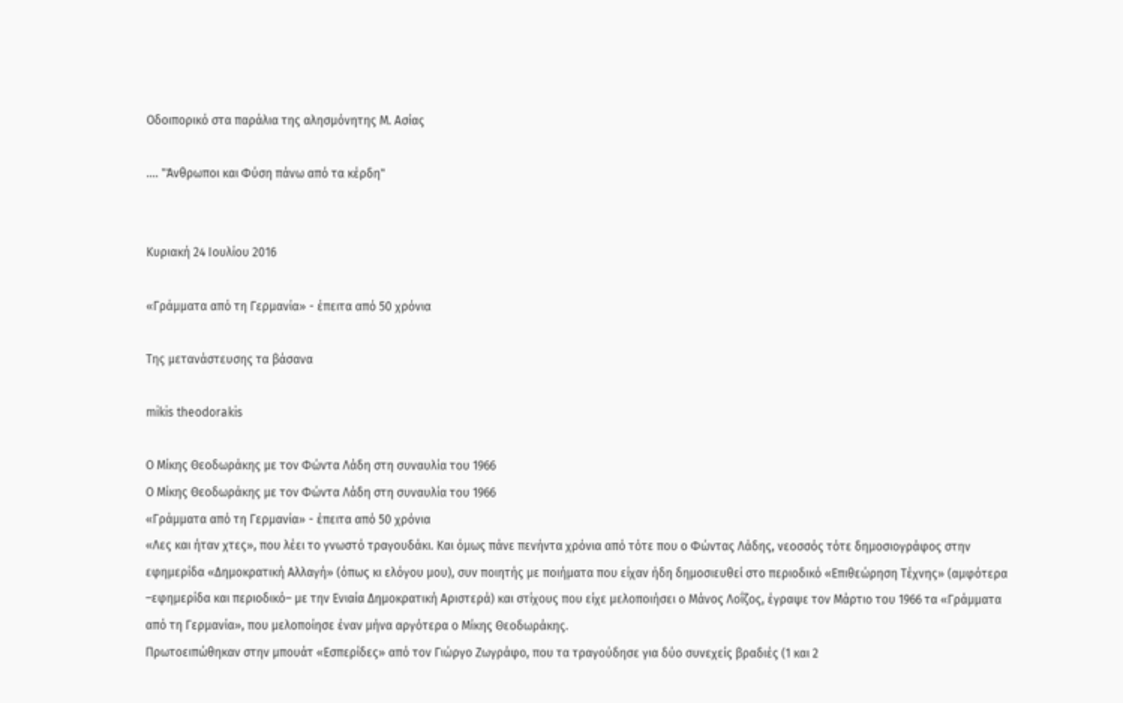Oδοιπορικό στα παράλια της αλησμόνητης Μ. Ασίας

.... "Άνθρωποι και Φύση πάνω από τα κέρδη"


Κυριακή 24 Ιουλίου 2016

«Γράμματα από τη Γερμανία» - έπειτα από 50 χρόνια

Της μετανάστευσης τα βάσανα

mikis theodorakis

Ο Μίκης Θεοδωράκης με τον Φώντα Λάδη στη συναυλία του 1966
Ο Μίκης Θεοδωράκης με τον Φώντα Λάδη στη συναυλία του 1966
«Γράμματα από τη Γερμανία» - έπειτα από 50 χρόνια
«Λες και ήταν χτες», που λέει το γνωστό τραγουδάκι. Και όμως πάνε πενήντα χρόνια από τότε που ο Φώντας Λάδης, νεοσσός τότε δημοσιογράφος στην εφημερίδα «Δημοκρατική Αλλαγή» (όπως κι ελόγου μου), συν ποιητής με ποιήματα που είχαν ήδη δημοσιευθεί στο περιοδικό «Επιθεώρηση Τέχνης» (αμφότερα –εφημερίδα και περιοδικό– με την Ενιαία Δημοκρατική Αριστερά) και στίχους που είχε μελοποιήσει ο Μάνος Λοΐζος, έγραψε τον Μάρτιο του 1966 τα «Γράμματα από τη Γερμανία», που μελοποίησε έναν μήνα αργότερα ο Μίκης Θεοδωράκης.
Πρωτοειπώθηκαν στην μπουάτ «Εσπερίδες» από τον Γιώργο Ζωγράφο, που τα τραγούδησε για δύο συνεχείς βραδιές (1 και 2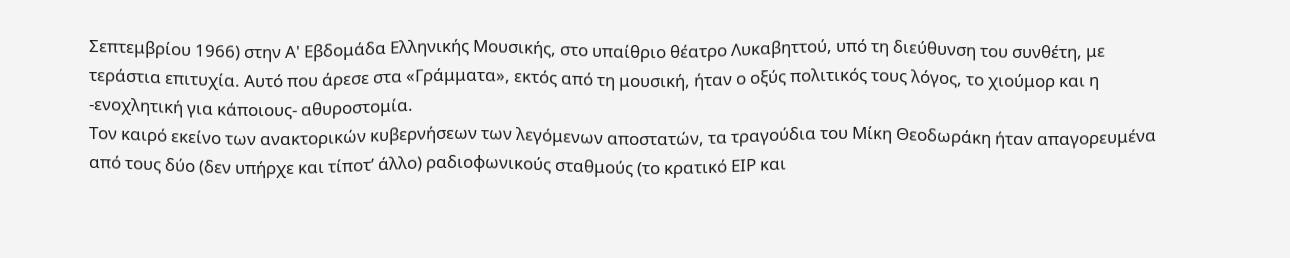Σεπτεμβρίου 1966) στην Α' Εβδομάδα Ελληνικής Μουσικής, στο υπαίθριο θέατρο Λυκαβηττού, υπό τη διεύθυνση του συνθέτη, με τεράστια επιτυχία. Αυτό που άρεσε στα «Γράμματα», εκτός από τη μουσική, ήταν ο οξύς πολιτικός τους λόγος, το χιούμορ και η -ενοχλητική για κάποιους- αθυροστομία.
Τον καιρό εκείνο των ανακτορικών κυβερνήσεων των λεγόμενων αποστατών, τα τραγούδια του Μίκη Θεοδωράκη ήταν απαγορευμένα από τους δύο (δεν υπήρχε και τίποτ’ άλλο) ραδιοφωνικούς σταθμούς (το κρατικό ΕΙΡ και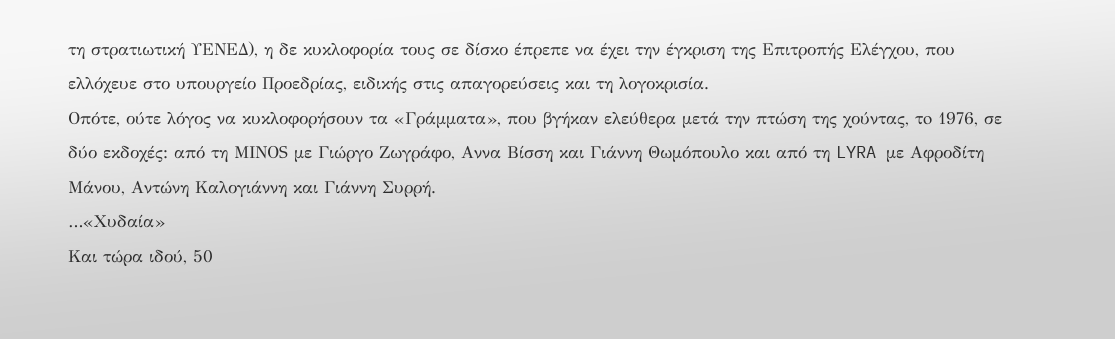τη στρατιωτική ΥΕΝΕΔ), η δε κυκλοφορία τους σε δίσκο έπρεπε να έχει την έγκριση της Επιτροπής Ελέγχου, που ελλόχευε στο υπουργείο Προεδρίας, ειδικής στις απαγορεύσεις και τη λογοκρισία.
Οπότε, ούτε λόγος να κυκλοφορήσουν τα «Γράμματα», που βγήκαν ελεύθερα μετά την πτώση της χούντας, τo 1976, σε δύο εκδοχές: από τη ΜΙΝΟS με Γιώργο Ζωγράφο, Αννα Βίσση και Γιάννη Θωμόπουλο και από τη LYRA με Αφροδίτη Μάνου, Αντώνη Καλογιάννη και Γιάννη Συρρή.
…«Χυδαία»
Και τώρα ιδού, 50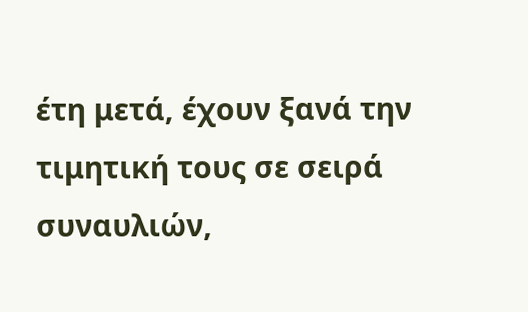έτη μετά, έχουν ξανά την τιμητική τους σε σειρά συναυλιών,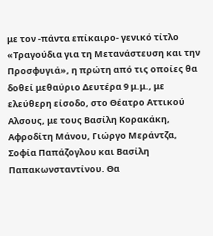με τον -πάντα επίκαιρο- γενικό τίτλο «Τραγούδια για τη Μετανάστευση και την Προσφυγιά», η πρώτη από τις οποίες θα δοθεί μεθαύριο Δευτέρα 9 μ.μ., με ελεύθερη είσοδο, στο Θέατρο Αττικού Αλσους, με τους Βασίλη Κορακάκη, Αφροδίτη Μάνου, Γιώργο Μεράντζα, Σοφία Παπάζογλου και Βασίλη Παπακωνσταντίνου. Θα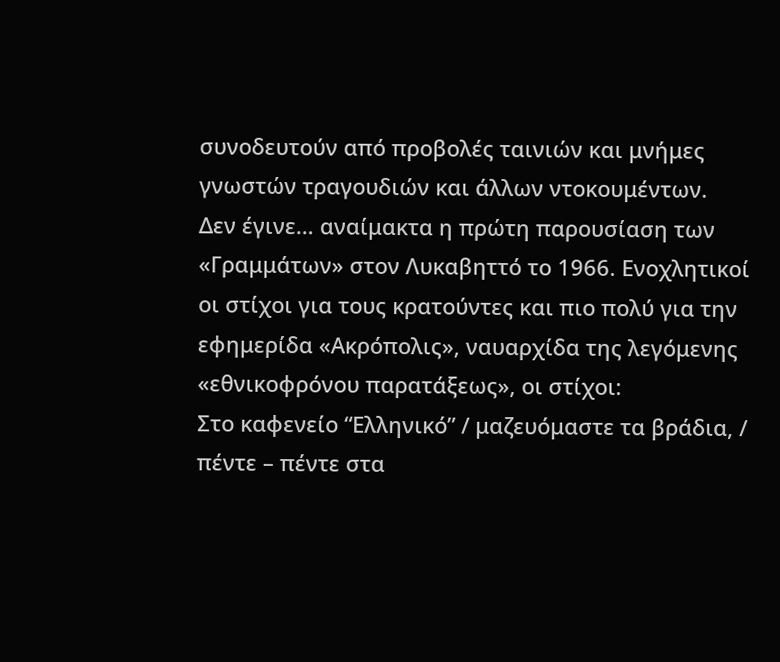συνοδευτούν από προβολές ταινιών και μνήμες γνωστών τραγουδιών και άλλων ντοκουμέντων.
Δεν έγινε… αναίμακτα η πρώτη παρουσίαση των «Γραμμάτων» στον Λυκαβηττό το 1966. Ενοχλητικοί οι στίχοι για τους κρατούντες και πιο πολύ για την εφημερίδα «Ακρόπολις», ναυαρχίδα της λεγόμενης «εθνικοφρόνου παρατάξεως», οι στίχοι:
Στο καφενείο “Ελληνικό” / μαζευόμαστε τα βράδια, / πέντε – πέντε στα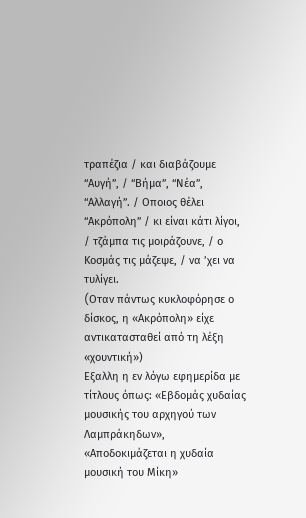τραπέζια / και διαβάζουμε “Αυγή”, / “Βήμα”, “Νέα”, “Αλλαγή”. / Οποιος θέλει “Ακρόπολη” / κι είναι κάτι λίγοι, / τζάμπα τις μοιράζουνε, / ο Κοσμάς τις μάζεψε, / να ’χει να τυλίγει.
(Oταν πάντως κυκλοφόρησε ο δίσκος, η «Ακρόπολη» είχε αντικατασταθεί από τη λέξη «χουντική»)
Εξαλλη η εν λόγω εφημερίδα με τίτλους όπως: «Εβδομάς χυδαίας μουσικής του αρχηγού των Λαμπράκηδων», «Αποδοκιμάζεται η χυδαία μουσική του Μίκη»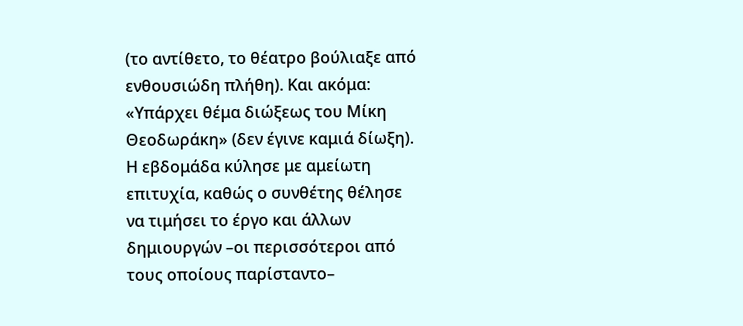(το αντίθετο, το θέατρο βούλιαξε από ενθουσιώδη πλήθη). Και ακόμα: «Υπάρχει θέμα διώξεως του Μίκη Θεοδωράκη» (δεν έγινε καμιά δίωξη).
Η εβδομάδα κύλησε με αμείωτη επιτυχία, καθώς ο συνθέτης θέλησε να τιμήσει το έργο και άλλων δημιουργών –οι περισσότεροι από τους οποίους παρίσταντο–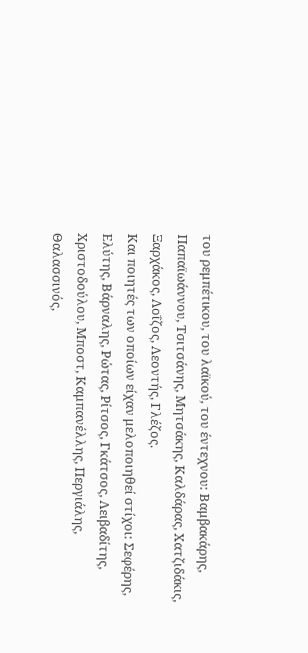του ρεμπέτικου, του λαϊκού, του έντεχνου: Βαμβακάρης, Παπαϊωάννου, Τσιτσάνης, Μητσάκης, Καλδάρας, Χατζιδάκις, Ξαρχάκος, Λοΐζος, Λεοντής, Γλέζος.
Και ποιητές των οποίων είχαν μελοποιηθεί στίχοι: Σεφέρης, Ελύτης, Βάρναλης, Ρώτας, Ρίτσος, Γκάτσος, Λειβαδίτης, Χριστοδούλου, Μποστ, Καμπανέλλης, Περγιάλης, Θαλασσινός,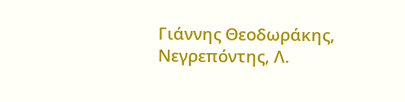Γιάννης Θεοδωράκης, Νεγρεπόντης, Λ.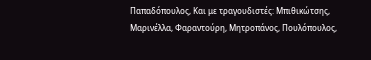Παπαδόπουλος, Και με τραγουδιστές: Μπιθικώτσης, Μαρινέλλα, Φαραντούρη, Μητροπάνος, Πουλόπουλος,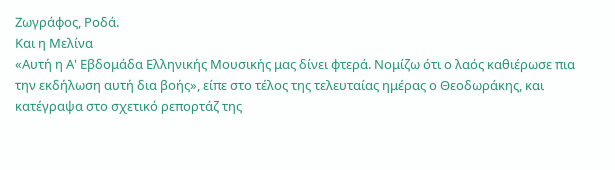Ζωγράφος, Ροδά.
Και η Μελίνα
«Αυτή η Α' Εβδομάδα Ελληνικής Μουσικής μας δίνει φτερά. Νομίζω ότι ο λαός καθιέρωσε πια την εκδήλωση αυτή δια βοής», είπε στο τέλος της τελευταίας ημέρας ο Θεοδωράκης, και κατέγραψα στο σχετικό ρεπορτάζ της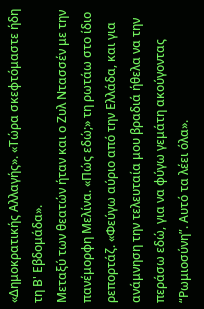«Δημοκρατικής Αλλαγής». «Τώρα σκεφτόμαστε ήδη τη Β' Εβδομάδα».
Μεταξύ των θεατών ήταν και ο Ζυλ Ντασσέν με την πανέμορφη Μελίνα. «Πώς εδώ;» τη ρωτάω στο ίδιο ρεπορτάζ. «Φεύγω αύριο από την Ελλάδα, και για ανάμνηση την τελευταία μου βραδιά ήθελα να την περάσω εδώ, για να φύγω γεμάτη ακούγοντας “Ρωμιοσύνη”. Αυτό τα λέει όλα».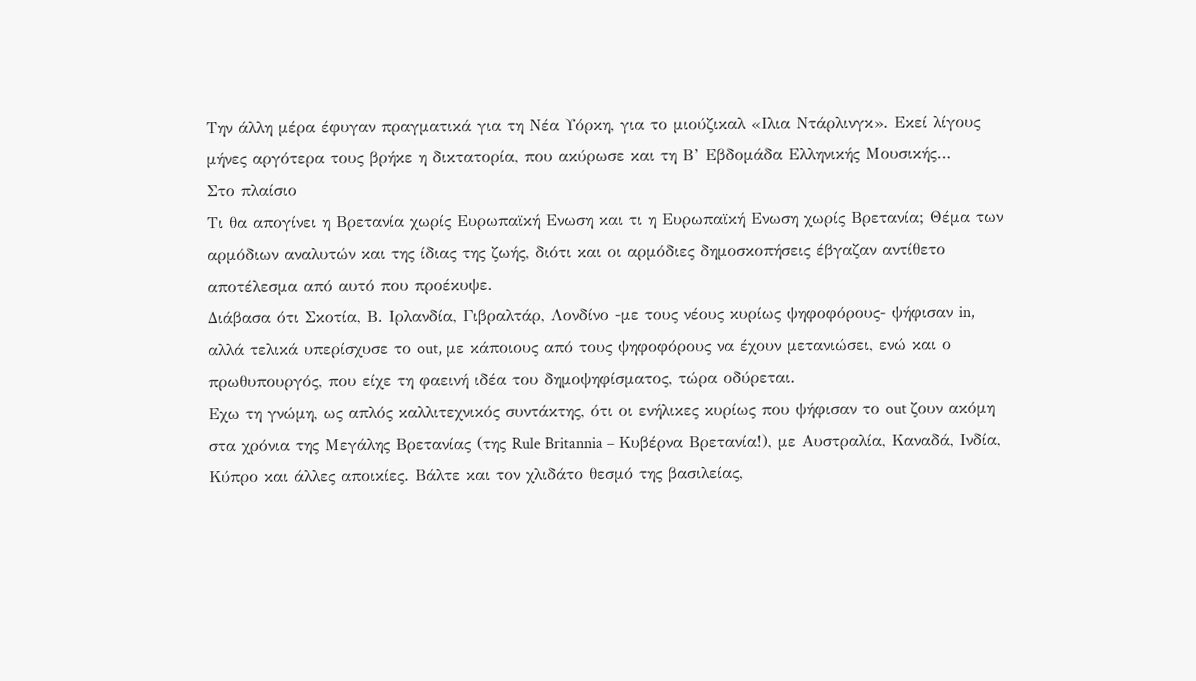Την άλλη μέρα έφυγαν πραγματικά για τη Νέα Υόρκη, για το μιούζικαλ «Ιλια Ντάρλινγκ». Εκεί λίγους μήνες αργότερα τους βρήκε η δικτατορία, που ακύρωσε και τη Β’ Εβδομάδα Ελληνικής Μουσικής…
Στο πλαίσιο
Τι θα απογίνει η Βρετανία χωρίς Ευρωπαϊκή Ενωση και τι η Ευρωπαϊκή Ενωση χωρίς Βρετανία; Θέμα των αρμόδιων αναλυτών και της ίδιας της ζωής, διότι και οι αρμόδιες δημοσκοπήσεις έβγαζαν αντίθετο αποτέλεσμα από αυτό που προέκυψε.
Διάβασα ότι Σκοτία, Β. Ιρλανδία, Γιβραλτάρ, Λονδίνο -με τους νέους κυρίως ψηφοφόρους- ψήφισαν in, αλλά τελικά υπερίσχυσε το out, με κάποιους από τους ψηφοφόρους να έχουν μετανιώσει, ενώ και ο πρωθυπουργός, που είχε τη φαεινή ιδέα του δημοψηφίσματος, τώρα οδύρεται.
Εχω τη γνώμη, ως απλός καλλιτεχνικός συντάκτης, ότι οι ενήλικες κυρίως που ψήφισαν το out ζουν ακόμη στα χρόνια της Μεγάλης Βρετανίας (της Rule Britannia – Κυβέρνα Βρετανία!), με Αυστραλία, Καναδά, Ινδία, Κύπρο και άλλες αποικίες. Βάλτε και τον χλιδάτο θεσμό της βασιλείας,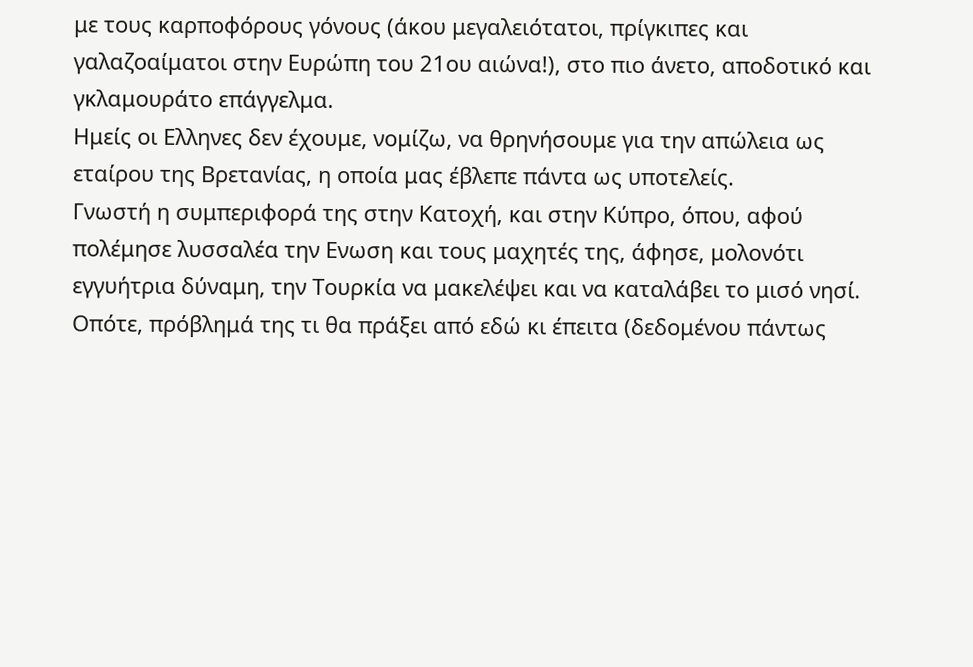με τους καρποφόρους γόνους (άκου μεγαλειότατοι, πρίγκιπες και γαλαζοαίματοι στην Ευρώπη του 21ου αιώνα!), στο πιο άνετο, αποδοτικό και γκλαμουράτο επάγγελμα.
Ημείς οι Ελληνες δεν έχουμε, νομίζω, να θρηνήσουμε για την απώλεια ως εταίρου της Βρετανίας, η οποία μας έβλεπε πάντα ως υποτελείς.
Γνωστή η συμπεριφορά της στην Κατοχή, και στην Κύπρο, όπου, αφού πολέμησε λυσσαλέα την Ενωση και τους μαχητές της, άφησε, μολονότι εγγυήτρια δύναμη, την Τουρκία να μακελέψει και να καταλάβει το μισό νησί. Οπότε, πρόβλημά της τι θα πράξει από εδώ κι έπειτα (δεδομένου πάντως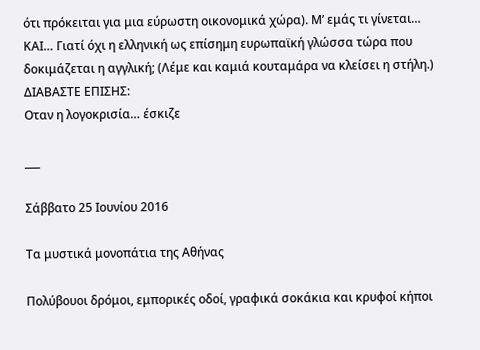ότι πρόκειται για μια εύρωστη οικονομικά χώρα). Μ’ εμάς τι γίνεται…
ΚΑΙ… Γιατί όχι η ελληνική ως επίσημη ευρωπαϊκή γλώσσα τώρα που δοκιμάζεται η αγγλική; (Λέμε και καμιά κουταμάρα να κλείσει η στήλη.)
ΔΙΑΒΑΣΤΕ ΕΠΙΣΗΣ:
Οταν η λογοκρισία… έσκιζε

___

Σάββατο 25 Ιουνίου 2016

Τα μυστικά μονοπάτια της Αθήνας

Πολύβουοι δρόμοι, εμπορικές οδοί, γραφικά σοκάκια και κρυφοί κήποι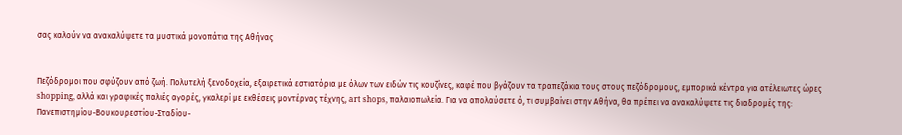σας καλούν να ανακαλύψετε τα μυστικά μονοπάτια της Αθήνας


Πεζόδρομοι που σφύζουν από ζωή. Πολυτελή ξενοδοχεία, εξαιρετικά εστιατόρια με όλων των ειδών τις κουζίνες, καφέ που βγάζουν τα τραπεζάκια τους στους πεζόδρομους, εμπορικά κέντρα για ατέλειωτες ώρες shopping, αλλά και γραφικές παλιές αγορές, γκαλερί με εκθέσεις μοντέρνας τέχνης, art shops, παλαιοπωλεία. Για να απολαύσετε ό, τι συμβαίνει στην Αθήνα, θα πρέπει να ανακαλύψετε τις διαδρομές της:
Πανεπιστημίου-Βουκουρεστίου-Σταδίου-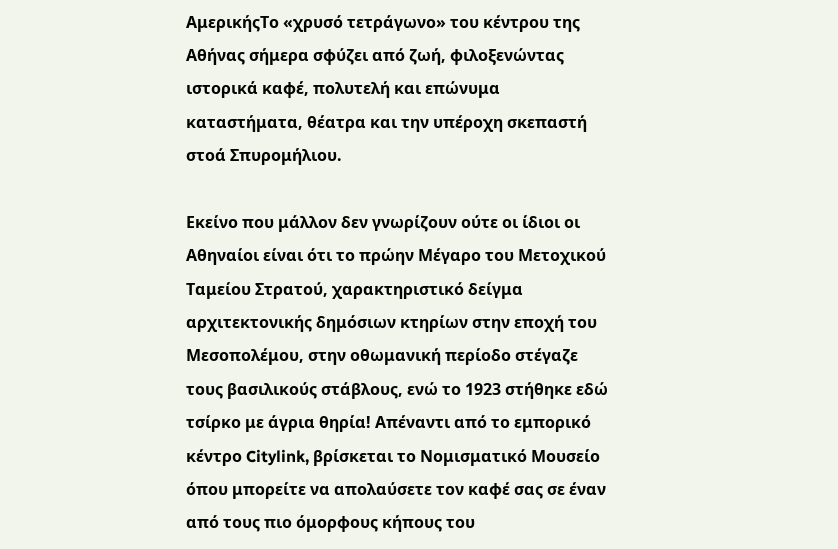ΑμερικήςΤο «χρυσό τετράγωνο» του κέντρου της Αθήνας σήμερα σφύζει από ζωή, φιλοξενώντας ιστορικά καφέ, πολυτελή και επώνυμα καταστήματα, θέατρα και την υπέροχη σκεπαστή στοά Σπυρομήλιου.

Εκείνο που μάλλον δεν γνωρίζουν ούτε οι ίδιοι οι Αθηναίοι είναι ότι το πρώην Μέγαρο του Μετοχικού Ταμείου Στρατού, χαρακτηριστικό δείγμα αρχιτεκτονικής δημόσιων κτηρίων στην εποχή του Μεσοπολέμου, στην οθωμανική περίοδο στέγαζε τους βασιλικούς στάβλους, ενώ το 1923 στήθηκε εδώ τσίρκο με άγρια θηρία! Απέναντι από το εμπορικό κέντρο Citylink, βρίσκεται το Νομισματικό Μουσείο όπου μπορείτε να απολαύσετε τον καφέ σας σε έναν από τους πιο όμορφους κήπους του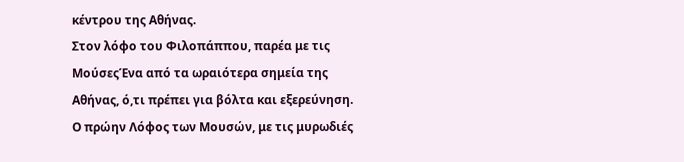κέντρου της Αθήνας.
Στον λόφο του Φιλοπάππου, παρέα με τις ΜούσεςΈνα από τα ωραιότερα σημεία της Αθήνας, ό,τι πρέπει για βόλτα και εξερεύνηση. Ο πρώην Λόφος των Μουσών, με τις μυρωδιές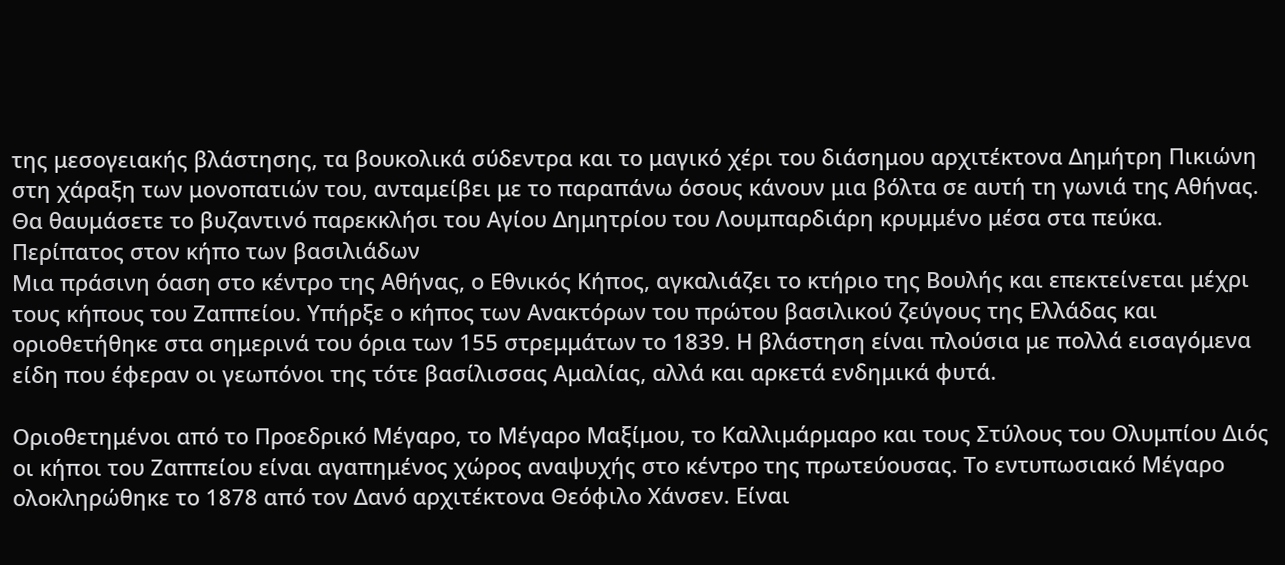της μεσογειακής βλάστησης, τα βουκολικά σύδεντρα και το μαγικό χέρι του διάσημου αρχιτέκτονα Δημήτρη Πικιώνη στη χάραξη των μονοπατιών του, ανταμείβει με το παραπάνω όσους κάνουν μια βόλτα σε αυτή τη γωνιά της Αθήνας. Θα θαυμάσετε το βυζαντινό παρεκκλήσι του Αγίου Δημητρίου του Λουμπαρδιάρη κρυμμένο μέσα στα πεύκα.
Περίπατος στον κήπο των βασιλιάδων
Μια πράσινη όαση στο κέντρο της Αθήνας, ο Εθνικός Κήπος, αγκαλιάζει το κτήριο της Βουλής και επεκτείνεται μέχρι τους κήπους του Ζαππείου. Υπήρξε ο κήπος των Ανακτόρων του πρώτου βασιλικού ζεύγους της Ελλάδας και οριοθετήθηκε στα σημερινά του όρια των 155 στρεμμάτων το 1839. Η βλάστηση είναι πλούσια με πολλά εισαγόμενα είδη που έφεραν οι γεωπόνοι της τότε βασίλισσας Αμαλίας, αλλά και αρκετά ενδημικά φυτά.

Οριοθετημένοι από το Προεδρικό Μέγαρο, το Μέγαρο Μαξίμου, το Καλλιμάρμαρο και τους Στύλους του Ολυμπίου Διός οι κήποι του Ζαππείου είναι αγαπημένος χώρος αναψυχής στο κέντρο της πρωτεύουσας. Το εντυπωσιακό Μέγαρο ολοκληρώθηκε το 1878 από τον Δανό αρχιτέκτονα Θεόφιλο Χάνσεν. Είναι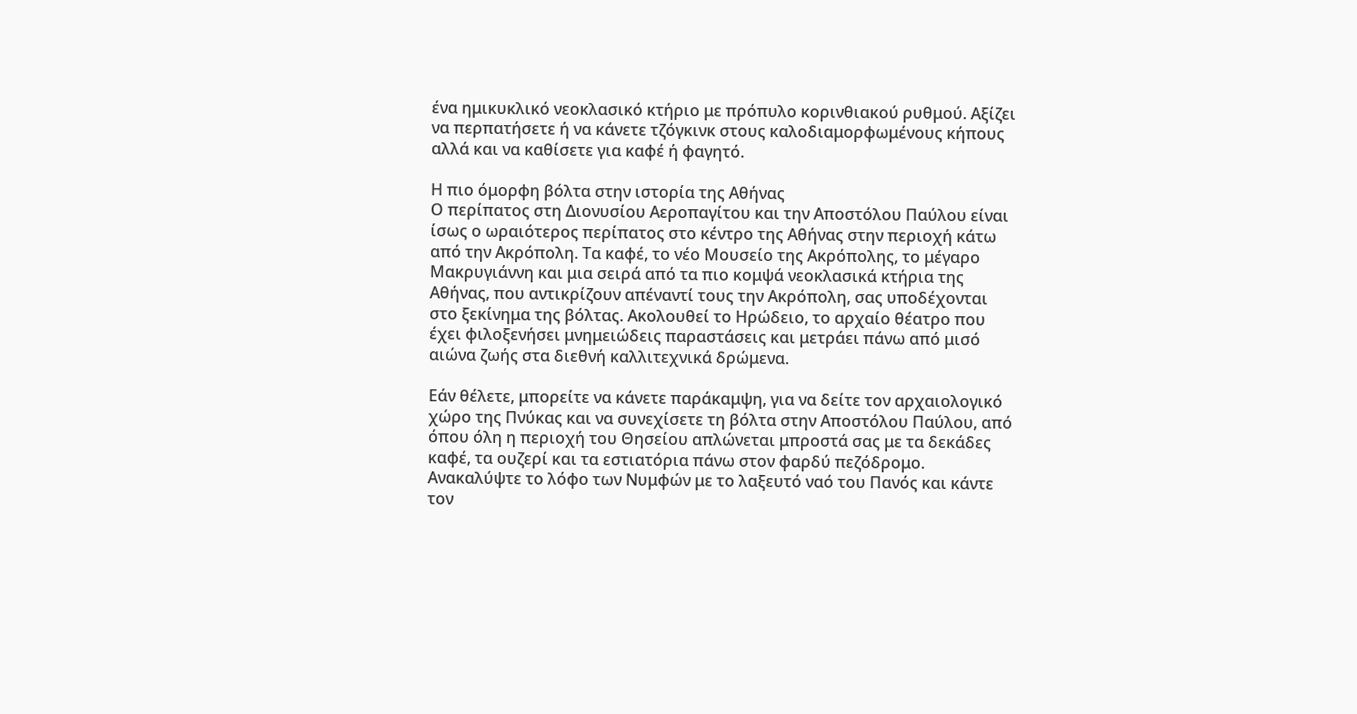ένα ημικυκλικό νεοκλασικό κτήριο με πρόπυλο κορινθιακού ρυθμού. Αξίζει να περπατήσετε ή να κάνετε τζόγκινκ στους καλοδιαμορφωμένους κήπους αλλά και να καθίσετε για καφέ ή φαγητό.

Η πιο όμορφη βόλτα στην ιστορία της Αθήνας
Ο περίπατος στη Διονυσίου Αεροπαγίτου και την Αποστόλου Παύλου είναι ίσως ο ωραιότερος περίπατος στο κέντρο της Αθήνας στην περιοχή κάτω από την Ακρόπολη. Τα καφέ, το νέο Μουσείο της Ακρόπολης, το μέγαρο Μακρυγιάννη και μια σειρά από τα πιο κομψά νεοκλασικά κτήρια της Αθήνας, που αντικρίζουν απέναντί τους την Ακρόπολη, σας υποδέχονται στο ξεκίνημα της βόλτας. Ακολουθεί το Ηρώδειο, το αρχαίο θέατρο που έχει φιλοξενήσει μνημειώδεις παραστάσεις και μετράει πάνω από μισό αιώνα ζωής στα διεθνή καλλιτεχνικά δρώμενα.

Εάν θέλετε, μπορείτε να κάνετε παράκαμψη, για να δείτε τον αρχαιολογικό χώρο της Πνύκας και να συνεχίσετε τη βόλτα στην Αποστόλου Παύλου, από όπου όλη η περιοχή του Θησείου απλώνεται μπροστά σας με τα δεκάδες καφέ, τα ουζερί και τα εστιατόρια πάνω στον φαρδύ πεζόδρομο. Ανακαλύψτε το λόφο των Νυμφών με το λαξευτό ναό του Πανός και κάντε τον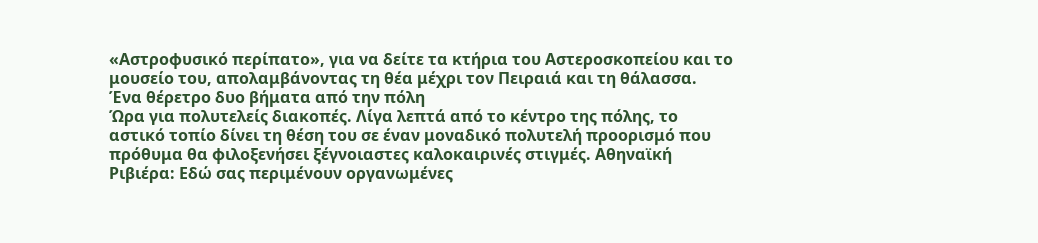«Αστροφυσικό περίπατο», για να δείτε τα κτήρια του Αστεροσκοπείου και το μουσείο του, απολαμβάνοντας τη θέα μέχρι τον Πειραιά και τη θάλασσα.
Ένα θέρετρο δυο βήματα από την πόλη
Ώρα για πολυτελείς διακοπές. Λίγα λεπτά από το κέντρο της πόλης, το αστικό τοπίο δίνει τη θέση του σε έναν μοναδικό πολυτελή προορισμό που πρόθυμα θα φιλοξενήσει ξέγνοιαστες καλοκαιρινές στιγμές. Αθηναϊκή Ριβιέρα: Εδώ σας περιμένουν οργανωμένες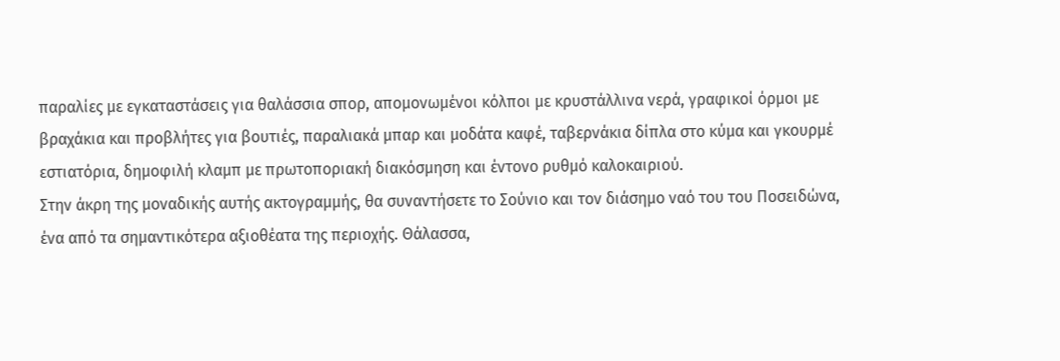παραλίες με εγκαταστάσεις για θαλάσσια σπορ, απομονωμένοι κόλποι με κρυστάλλινα νερά, γραφικοί όρμοι με βραχάκια και προβλήτες για βουτιές, παραλιακά μπαρ και μοδάτα καφέ, ταβερνάκια δίπλα στο κύμα και γκουρμέ εστιατόρια, δημοφιλή κλαμπ με πρωτοποριακή διακόσμηση και έντονο ρυθμό καλοκαιριού.
Στην άκρη της μοναδικής αυτής ακτογραμμής, θα συναντήσετε το Σούνιο και τον διάσημο ναό του του Ποσειδώνα, ένα από τα σημαντικότερα αξιοθέατα της περιοχής. Θάλασσα,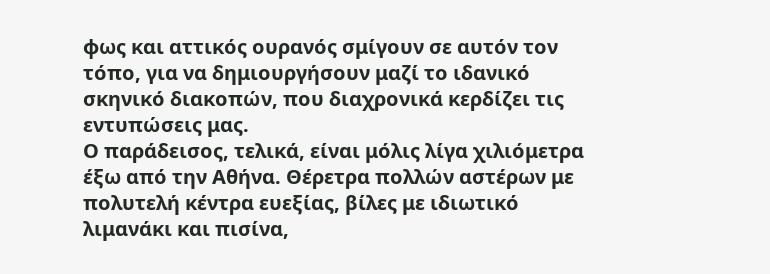φως και αττικός ουρανός σμίγουν σε αυτόν τον τόπο, για να δημιουργήσουν μαζί το ιδανικό σκηνικό διακοπών, που διαχρονικά κερδίζει τις εντυπώσεις μας.
Ο παράδεισος, τελικά, είναι μόλις λίγα χιλιόμετρα έξω από την Αθήνα. Θέρετρα πολλών αστέρων με πολυτελή κέντρα ευεξίας, βίλες με ιδιωτικό λιμανάκι και πισίνα,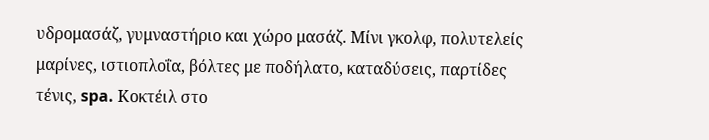υδρομασάζ, γυμναστήριο και χώρο μασάζ. Μίνι γκολφ, πολυτελείς μαρίνες, ιστιοπλοΐα, βόλτες με ποδήλατο, καταδύσεις, παρτίδες τένις, spa. Κοκτέιλ στο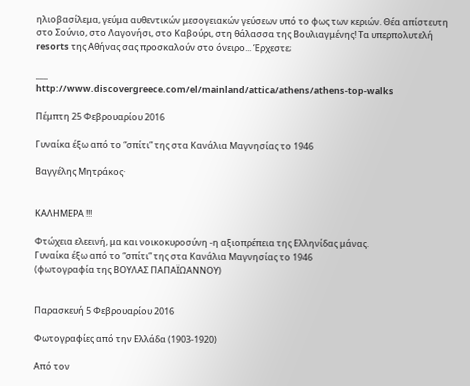ηλιοβασίλεμα, γεύμα αυθεντικών μεσογειακών γεύσεων υπό το φως των κεριών. Θέα απίστευτη στο Σούνιο, στο Λαγονήσι, στο Καβούρι, στη θάλασσα της Βουλιαγμένης! Τα υπερπολυτελή resorts της Αθήνας σας προσκαλούν στο όνειρο... Έρχεστε;

___
http://www.discovergreece.com/el/mainland/attica/athens/athens-top-walks

Πέμπτη 25 Φεβρουαρίου 2016

Γυναίκα έξω από το “σπίτι” της στα Κανάλια Μαγνησίας το 1946

Βαγγέλης Μητράκος·


ΚΑΛΗΜΕΡΑ !!!

Φτώχεια ελεεινή, μα και νοικοκυροσύνη -η αξιοπρέπεια της Ελληνίδας μάνας.
Γυναίκα έξω από το “σπίτι” της στα Κανάλια Μαγνησίας το 1946
(φωτογραφία της ΒΟΥΛΑΣ ΠΑΠΑΪΩΑΝΝΟΥ)


Παρασκευή 5 Φεβρουαρίου 2016

Φωτογραφίες από την Ελλάδα (1903-1920)

Από τον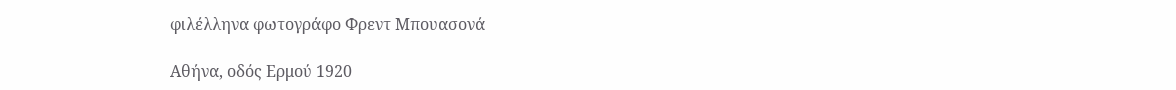φιλέλληνα φωτογράφο Φρεντ Μπουασονά

Αθήνα, οδός Ερμού 1920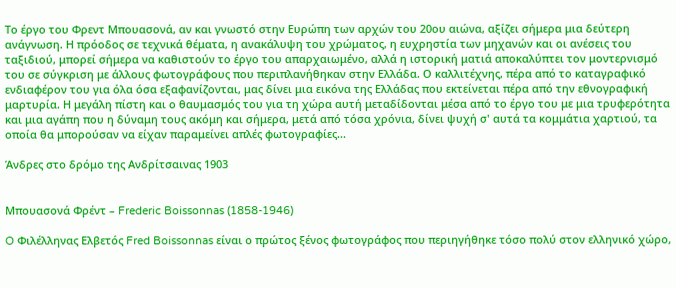Το έργο του Φρεντ Μπουασονά, αν και γνωστό στην Ευρώπη των αρχών του 20ου αιώνα, αξίζει σήμερα μια δεύτερη ανάγνωση. Η πρόοδος σε τεχνικά θέματα, η ανακάλυψη του χρώματος, η ευχρηστία των μηχανών και οι ανέσεις του ταξιδιού, μπορεί σήμερα να καθιστούν το έργο του απαρχαιωμένο, αλλά η ιστορική ματιά αποκαλύπτει τον μοντερνισμό του σε σύγκριση με άλλους φωτογράφους που περιπλανήθηκαν στην Ελλάδα. Ο καλλιτέχνης, πέρα από το καταγραφικό ενδιαφέρον του για όλα όσα εξαφανίζονται, μας δίνει μια εικόνα της Ελλάδας που εκτείνεται πέρα από την εθνογραφική μαρτυρία. Η μεγάλη πίστη και ο θαυμασμός του για τη χώρα αυτή μεταδίδονται μέσα από το έργο του με μια τρυφερότητα και μια αγάπη που η δύναμη τους ακόμη και σήμερα, μετά από τόσα χρόνια, δίνει ψυχή σ' αυτά τα κομμάτια χαρτιού, τα οποία θα μπορούσαν να είχαν παραμείνει απλές φωτογραφίες...

Άνδρες στο δρόμο της Ανδρίτσαινας 1903


Μπουασονά Φρέντ – Frederic Boissonnas (1858-1946)

O Φιλέλληνας Ελβετός Fred Boissonnas είναι ο πρώτος ξένος φωτογράφος που περιηγήθηκε τόσο πολύ στον ελληνικό χώρο,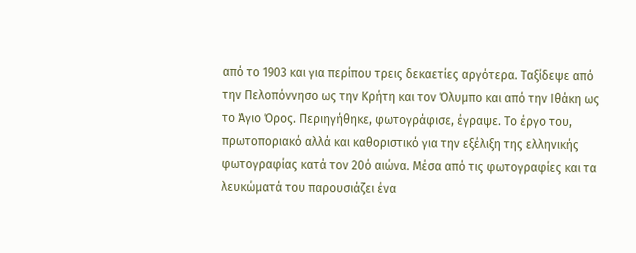από το 1903 και για περίπου τρεις δεκαετίες αργότερα. Ταξίδεψε από την Πελοπόννησο ως την Κρήτη και τον Όλυμπο και από την Ιθάκη ως το Άγιο Όρος. Περιηγήθηκε, φωτογράφισε, έγραψε. Το έργο του, πρωτοποριακό αλλά και καθοριστικό για την εξέλιξη της ελληνικής φωτογραφίας κατά τον 20ό αιώνα. Μέσα από τις φωτογραφίες και τα λευκώματά του παρουσιάζει ένα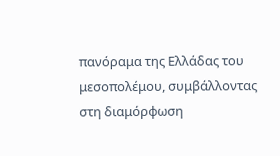πανόραμα της Ελλάδας του μεσοπολέμου, συμβάλλοντας στη διαμόρφωση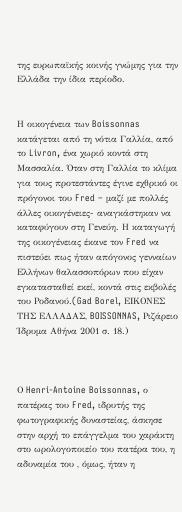της ευρωπαϊκής κοινής γνώμης για την Ελλάδα την ίδια περίοδο.


Η οικογένεια των Boissonnas κατάγεται από τη νότια Γαλλία, από το Livron, ένα χωριό κοντά στη Μασσαλία. Όταν στη Γαλλία το κλίμα για τους προτεστάντες έγινε εχθρικό οι πρόγονοι του Fred – μαζί με πολλές άλλες οικογένειες- αναγκάστηκαν να καταφύγουν στη Γενεύη. Η καταγωγή της οικογένειας έκανε τον Fred να πιστεύει πως ήταν απόγονος γενναίων Ελλήνων θαλασσοπόρων που είχαν εγκατασταθεί εκεί, κοντά στις εκβολές του Ροδανού.(Gad Borel, ΕΙΚΟΝΕΣ ΤΗΣ ΕΛΛΑΔΑΣ, BOISSONNAS, Ριζάρειο Ίδρυμα Αθήνα 2001 σ. 18.)



Ο Henri-Antoine Boissonnas, ο πατέρας του Fred, ιδρυτής της φωτογραφικής δυναστείας, άσκησε στην αρχή το επάγγελμα του χαράκτη στο ωρολογοποιείο του πατέρα του, η αδυναμία του , όμως, ήταν η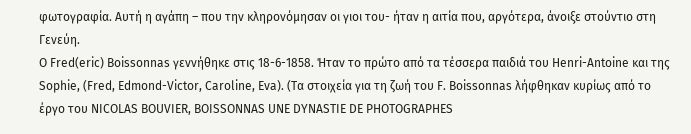φωτογραφία. Αυτή η αγάπη – που την κληρονόμησαν οι γιοι του- ήταν η αιτία που, αργότερα, άνοιξε στούντιο στη Γενεύη.
Ο Fred(eric) Boissonnas γεννήθηκε στις 18-6-1858. Ήταν το πρώτο από τα τέσσερα παιδιά του Henri-Antoine και της Sophie, (Fred, Edmond-Victor, Caroline, Eva). (Τα στοιχεία για τη ζωή του F. Boissonnas λήφθηκαν κυρίως από το έργο του NICOLAS BOUVIER, BOISSONNAS UNE DYNASTIE DE PHOTOGRAPHES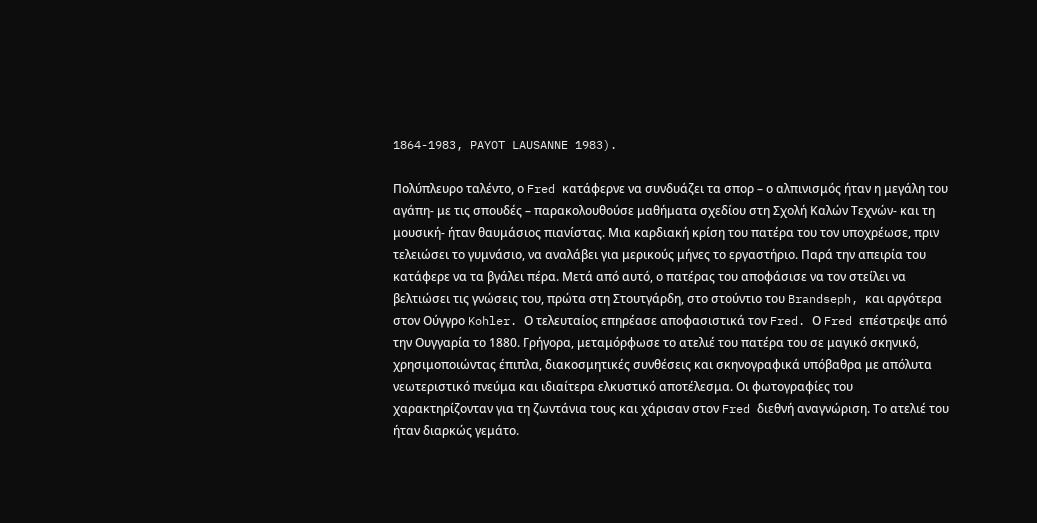1864-1983, PAYOT LAUSANNE 1983).

Πολύπλευρο ταλέντο, ο Fred κατάφερνε να συνδυάζει τα σπορ – ο αλπινισμός ήταν η μεγάλη του αγάπη- με τις σπουδές – παρακολουθούσε μαθήματα σχεδίου στη Σχολή Καλών Τεχνών- και τη μουσική- ήταν θαυμάσιος πιανίστας. Μια καρδιακή κρίση του πατέρα του τον υποχρέωσε, πριν τελειώσει το γυμνάσιο, να αναλάβει για μερικούς μήνες το εργαστήριο. Παρά την απειρία του κατάφερε να τα βγάλει πέρα. Μετά από αυτό, ο πατέρας του αποφάσισε να τον στείλει να βελτιώσει τις γνώσεις του, πρώτα στη Στουτγάρδη, στο στούντιο του Brandseph, και αργότερα στον Ούγγρο Kohler. Ο τελευταίος επηρέασε αποφασιστικά τον Fred. Ο Fred επέστρεψε από την Ουγγαρία το 1880. Γρήγορα, μεταμόρφωσε το ατελιέ του πατέρα του σε μαγικό σκηνικό, χρησιμοποιώντας έπιπλα, διακοσμητικές συνθέσεις και σκηνογραφικά υπόβαθρα με απόλυτα νεωτεριστικό πνεύμα και ιδιαίτερα ελκυστικό αποτέλεσμα. Οι φωτογραφίες του χαρακτηρίζονταν για τη ζωντάνια τους και χάρισαν στον Fred διεθνή αναγνώριση. Το ατελιέ του ήταν διαρκώς γεμάτο.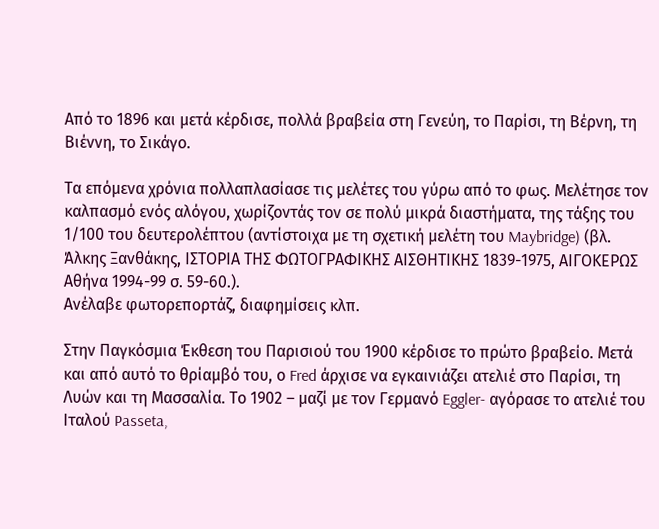Από το 1896 και μετά κέρδισε, πολλά βραβεία στη Γενεύη, το Παρίσι, τη Βέρνη, τη Βιέννη, το Σικάγο.

Τα επόμενα χρόνια πολλαπλασίασε τις μελέτες του γύρω από το φως. Μελέτησε τον καλπασμό ενός αλόγου, χωρίζοντάς τον σε πολύ μικρά διαστήματα, της τάξης του 1/100 του δευτερολέπτου (αντίστοιχα με τη σχετική μελέτη του Maybridge) (βλ. Άλκης Ξανθάκης, ΙΣΤΟΡΙΑ ΤΗΣ ΦΩΤΟΓΡΑΦΙΚΗΣ ΑΙΣΘΗΤΙΚΗΣ 1839-1975, ΑΙΓΟΚΕΡΩΣ Αθήνα 1994-99 σ. 59-60.).
Ανέλαβε φωτορεπορτάζ, διαφημίσεις κλπ.

Στην Παγκόσμια Έκθεση του Παρισιού του 1900 κέρδισε το πρώτο βραβείο. Μετά και από αυτό το θρίαμβό του, ο Fred άρχισε να εγκαινιάζει ατελιέ στο Παρίσι, τη Λυών και τη Μασσαλία. Το 1902 – μαζί με τον Γερμανό Eggler- αγόρασε το ατελιέ του Ιταλού Passeta,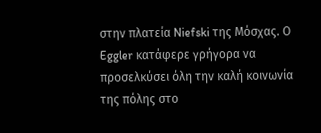στην πλατεία Niefski της Μόσχας. Ο Eggler κατάφερε γρήγορα να προσελκύσει όλη την καλή κοινωνία της πόλης στο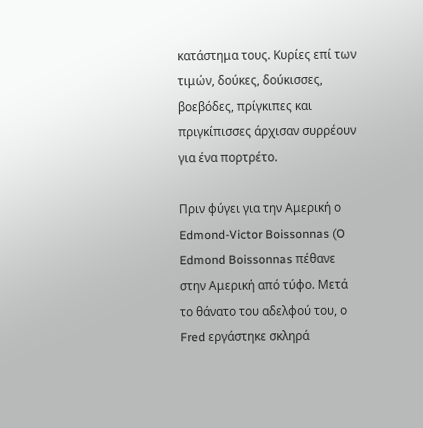κατάστημα τους. Κυρίες επί των τιμών, δούκες, δούκισσες, βοεβόδες, πρίγκιπες και πριγκίπισσες άρχισαν συρρέουν για ένα πορτρέτο.

Πριν φύγει για την Αμερική ο Edmond-Victor Boissonnas (O Edmond Boissonnas πέθανε στην Αμερική από τύφο. Μετά το θάνατο του αδελφού του, ο Fred εργάστηκε σκληρά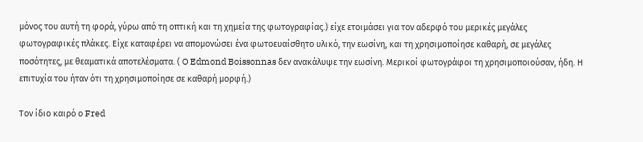μόνος του αυτή τη φορά, γύρω από τη οπτική και τη χημεία της φωτογραφίας.) είχε ετοιμάσει για τον αδερφό του μερικές μεγάλες φωτογραφικές πλάκες. Είχε καταφέρει να απομονώσει ένα φωτοευαίσθητο υλικό, την εωσίνη, και τη χρησιμοποίησε καθαρή, σε μεγάλες ποσότητες, με θεαματικά αποτελέσματα. ( O Edmond Boissonnas δεν ανακάλυψε την εωσίνη. Μερικοί φωτογράφοι τη χρησιμοποιούσαν, ήδη. Η επιτυχία του ήταν ότι τη χρησιμοποίησε σε καθαρή μορφή.)

Τον ίδιο καιρό ο Fred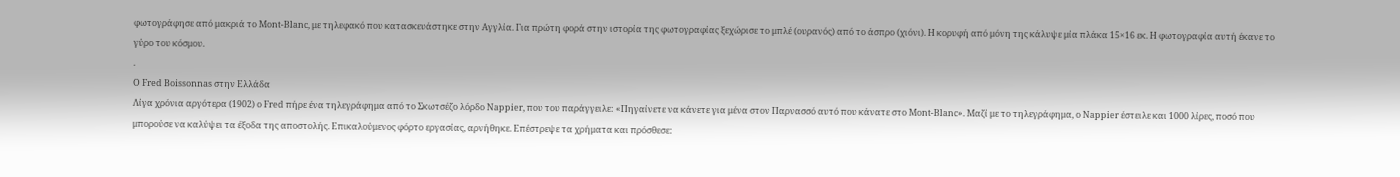φωτογράφησε από μακριά το Mont-Blanc, με τηλεφακό που κατασκευάστηκε στην Αγγλία. Για πρώτη φορά στην ιστορία της φωτογραφίας ξεχώρισε το μπλέ (ουρανός) από το άσπρο (χιόνι). Η κορυφή από μόνη της κάλυψε μία πλάκα 15×16 εκ. Η φωτογραφία αυτή έκανε το γύρο του κόσμου.
.
Ο Fred Boissonnas στην Ελλάδα
Λίγα χρόνια αργότερα (1902) ο Fred πήρε ένα τηλεγράφημα από το Σκωτσέζο λόρδο Nappier, που του παράγγειλε: «Πηγαίνετε να κάνετε για μένα στον Παρνασσό αυτό που κάνατε στο Mont-Blanc». Μαζί με το τηλεγράφημα, ο Nappier έστειλε και 1000 λίρες, ποσό που μπορούσε να καλύψει τα έξοδα της αποστολής. Επικαλούμενος φόρτο εργασίας, αρνήθηκε. Επέστρεψε τα χρήματα και πρόσθεσε: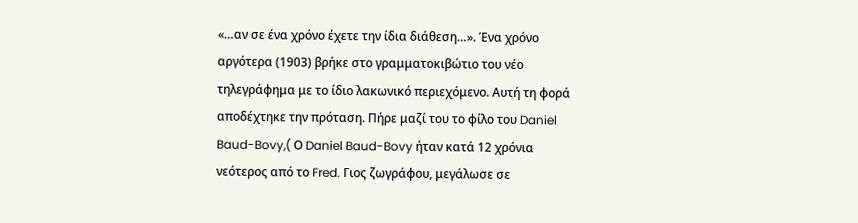«…αν σε ένα χρόνο έχετε την ίδια διάθεση…». Ένα χρόνο αργότερα (1903) βρήκε στο γραμματοκιβώτιο του νέο τηλεγράφημα με το ίδιο λακωνικό περιεχόμενο. Αυτή τη φορά αποδέχτηκε την πρόταση. Πήρε μαζί του το φίλο του Daniel Baud-Bovy,( Ο Daniel Baud-Bovy ήταν κατά 12 χρόνια νεότερος από το Fred. Γιος ζωγράφου, μεγάλωσε σε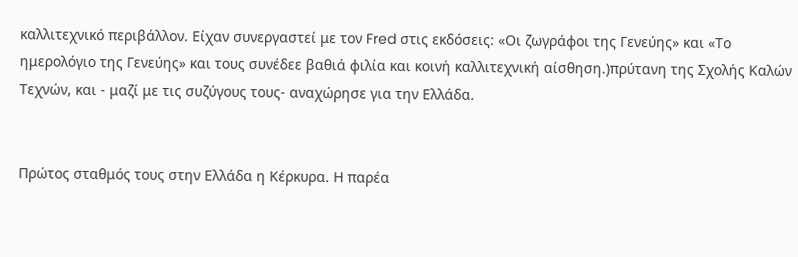καλλιτεχνικό περιβάλλον. Είχαν συνεργαστεί με τον Fred στις εκδόσεις: «Οι ζωγράφοι της Γενεύης» και «Το ημερολόγιο της Γενεύης» και τους συνέδεε βαθιά φιλία και κοινή καλλιτεχνική αίσθηση.)πρύτανη της Σχολής Καλών Τεχνών, και - μαζί με τις συζύγους τους- αναχώρησε για την Ελλάδα.


Πρώτος σταθμός τους στην Ελλάδα η Κέρκυρα. Η παρέα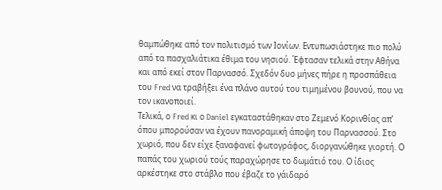θαμπώθηκε από τον πολιτισμό των Ιονίων. Εντυπωσιάστηκε πιο πολύ από τα πασχαλιάτικα έθιμα του νησιού. Έφτασαν τελικά στην Αθήνα και από εκεί στον Παρνασσό. Σχεδόν δυο μήνες πήρε η προσπάθεια του Fred να τραβήξει ένα πλάνο αυτού του τιμημένου βουνού, που να τον ικανοποιεί.
Τελικά, ο Fred κι ο Daniel εγκαταστάθηκαν στο Ζεμενό Κορινθίας απ’ όπου μπορούσαν να έχουν πανοραμική άποψη του Παρνασσού. Στο χωριό, που δεν είχε ξαναφανεί φωτογράφος, διοργανώθηκε γιορτή. Ο παπάς του χωριού τούς παραχώρησε το δωμάτιό του. Ο ίδιος αρκέστηκε στο στάβλο που έβαζε το γάιδαρό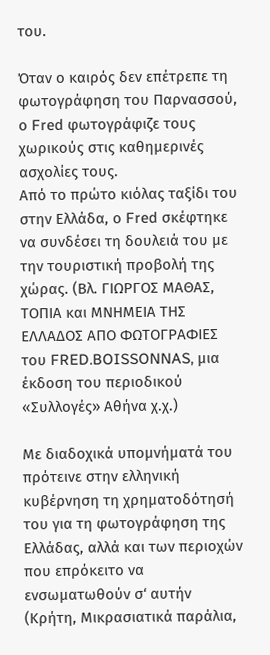του.

Όταν ο καιρός δεν επέτρεπε τη φωτογράφηση του Παρνασσού, ο Fred φωτογράφιζε τους χωρικούς στις καθημερινές ασχολίες τους.
Από το πρώτο κιόλας ταξίδι του στην Ελλάδα, ο Fred σκέφτηκε να συνδέσει τη δουλειά του με την τουριστική προβολή της χώρας. (Βλ. ΓΙΩΡΓΟΣ ΜΑΘΑΣ, ΤΟΠΙΑ και ΜΝΗΜΕΙΑ ΤΗΣ ΕΛΛΑΔΟΣ ΑΠΟ ΦΩΤΟΓΡΑΦΙΕΣ του FRED.BOISSONNAS, μια έκδοση του περιοδικού «Συλλογές» Αθήνα χ.χ.)

Με διαδοχικά υπομνήματά του πρότεινε στην ελληνική κυβέρνηση τη χρηματοδότησή του για τη φωτογράφηση της Ελλάδας, αλλά και των περιοχών που επρόκειτο να ενσωματωθούν σ‘ αυτήν (Κρήτη, Μικρασιατικά παράλια,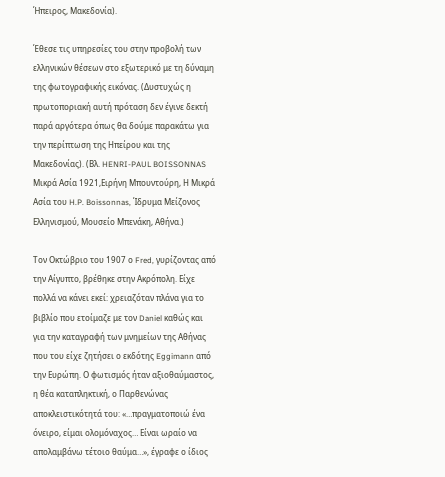Ήπειρος, Μακεδονία).

Έθεσε τις υπηρεσίες του στην προβολή των ελληνικών θέσεων στο εξωτερικό με τη δύναμη της φωτογραφικής εικόνας. (Δυστυχώς η πρωτοποριακή αυτή πρόταση δεν έγινε δεκτή παρά αργότερα όπως θα δούμε παρακάτω για την περίπτωση της Ηπείρου και της Μακεδονίας). (Βλ. HENRI-PAUL BOISSONNAS Μικρά Ασία 1921,Ειρήνη Μπουντούρη, Η Μικρά Ασία του H.P. Boissonnas, Ίδρυμα Μείζονος Ελληνισμού, Μουσείο Μπενάκη, Αθήνα.)

Τον Οκτώβριο του 1907 ο Fred, γυρίζοντας από την Αίγυπτο, βρέθηκε στην Ακρόπολη. Είχε πολλά να κάνει εκεί: χρειαζόταν πλάνα για το βιβλίο που ετοίμαζε με τον Daniel καθώς και για την καταγραφή των μνημείων της Αθήνας που του είχε ζητήσει ο εκδότης Eggimann από την Ευρώπη. Ο φωτισμός ήταν αξιοθαύμαστος, η θέα καταπληκτική, ο Παρθενώνας αποκλειστικότητά του: «…πραγματοποιώ ένα όνειρο, είμαι ολομόναχος… Είναι ωραίο να απολαμβάνω τέτοιο θαύμα…», έγραφε ο ίδιος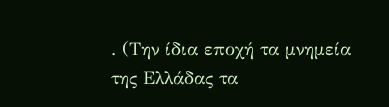. (Την ίδια εποχή τα μνημεία της Ελλάδας τα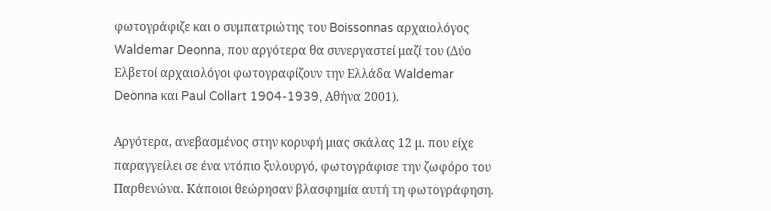φωτογράφιζε και ο συμπατριώτης του Boissonnas αρχαιολόγος Waldemar Deonna, που αργότερα θα συνεργαστεί μαζί του (Δύο Ελβετοί αρχαιολόγοι φωτογραφίζουν την Ελλάδα Waldemar Deonna και Paul Collart 1904-1939, Αθήνα 2001).

Αργότερα, ανεβασμένος στην κορυφή μιας σκάλας 12 μ. που είχε παραγγείλει σε ένα ντόπιο ξυλουργό, φωτογράφισε την ζωφόρο του Παρθενώνα. Κάποιοι θεώρησαν βλασφημία αυτή τη φωτογράφηση.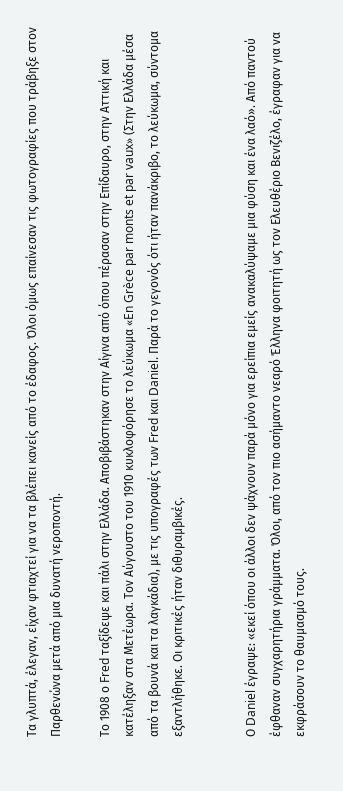Τα γλυπτά, έλεγαν, είχαν φτιαχτεί για να τα βλέπει κανείς από το έδαφος. Όλοι όμως επαίνεσαν τις φωτογραφίες που τράβηξε στον Παρθενώνα μετά από μια δυνατή νεροποντή.

Το 1908 ο Fred ταξίδεψε και πάλι στην Ελλάδα. Αποβιβάστηκαν στην Αίγινα από όπου πέρασαν στην Επίδαυρο, στην Αττική και κατέληξαν στα Μετέωρα. Τον Αύγουστο του 1910 κυκλοφόρησε το λεύκωμα «En Grèce par monts et par vaux» (Στην Ελλάδα μέσα από τα βουνά και τα λαγκάδια), με τις υπογραφές των Fred και Daniel. Παρά το γεγονός ότι ήταν πανάκριβο, το λεύκωμα, σύντομα εξαντλήθηκε. Οι κριτικές ήταν διθυραμβικές.


Ο Daniel έγραψε: «εκεί όπου οι άλλοι δεν ψάχνουν παρά μόνο για ερείπια εμείς ανακαλύψαμε μια φύση και ένα λαό». Από παντού έφθαναν συγχαρητήρια γράμματα. Όλοι, από τον πιο ασήμαντο νεαρό Έλληνα φοιτητή ως τον Ελευθέριο Βενιζέλο, έγραφαν για να εκφράσουν το θαυμασμό τους.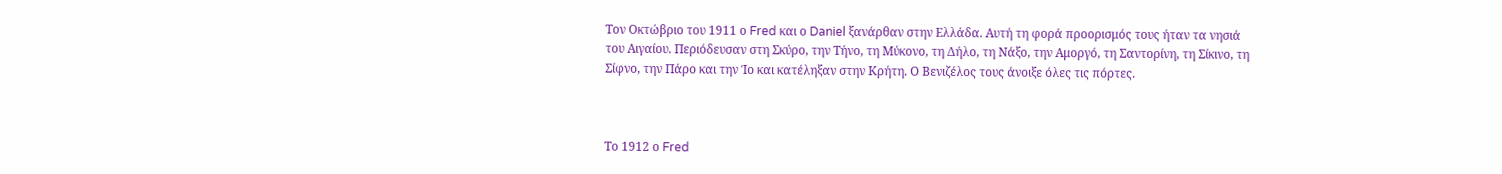Τον Οκτώβριο του 1911 ο Fred και ο Daniel ξανάρθαν στην Ελλάδα. Αυτή τη φορά προορισμός τους ήταν τα νησιά του Αιγαίου. Περιόδευσαν στη Σκύρο, την Τήνο, τη Μύκονο, τη Δήλο, τη Νάξο, την Αμοργό, τη Σαντορίνη, τη Σίκινο, τη Σίφνο, την Πάρο και την Ίο και κατέληξαν στην Κρήτη. Ο Βενιζέλος τους άνοιξε όλες τις πόρτες.



Το 1912 ο Fred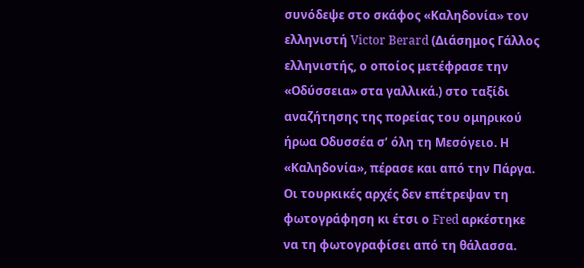συνόδεψε στο σκάφος «Καληδονία» τον ελληνιστή Victor Berard (Διάσημος Γάλλος ελληνιστής, ο οποίος μετέφρασε την «Οδύσσεια» στα γαλλικά.) στο ταξίδι αναζήτησης της πορείας του ομηρικού ήρωα Οδυσσέα σ’ όλη τη Μεσόγειο. Η «Καληδονία», πέρασε και από την Πάργα. Οι τουρκικές αρχές δεν επέτρεψαν τη φωτογράφηση κι έτσι ο Fred αρκέστηκε να τη φωτογραφίσει από τη θάλασσα.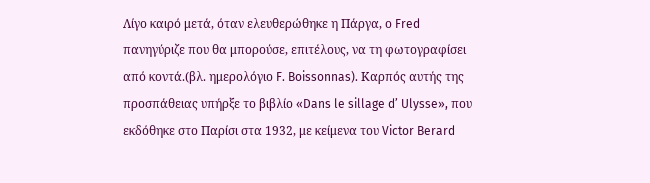Λίγο καιρό μετά, όταν ελευθερώθηκε η Πάργα, ο Fred πανηγύριζε που θα μπορούσε, επιτέλους, να τη φωτογραφίσει από κοντά.(βλ. ημερολόγιο F. Boissonnas). Καρπός αυτής της προσπάθειας υπήρξε το βιβλίο «Dans le sillage d’ Ulysse», που εκδόθηκε στο Παρίσι στα 1932, με κείμενα του Victor Berard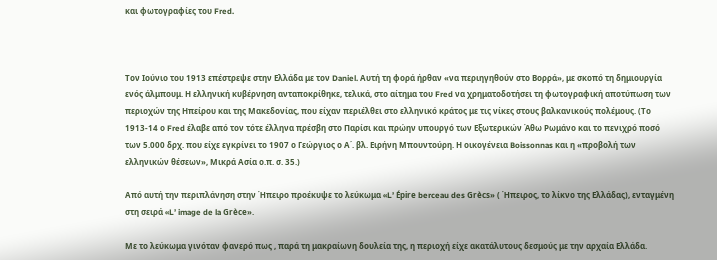και φωτογραφίες του Fred.



Τον Ιούνιο του 1913 επέστρεψε στην Ελλάδα με τον Daniel. Αυτή τη φορά ήρθαν «να περιηγηθούν στο Βορρά», με σκοπό τη δημιουργία ενός άλμπουμ. Η ελληνική κυβέρνηση ανταποκρίθηκε, τελικά, στο αίτημα του Fred να χρηματοδοτήσει τη φωτογραφική αποτύπωση των περιοχών της Ηπείρου και της Μακεδονίας, που είχαν περιέλθει στο ελληνικό κράτος με τις νίκες στους βαλκανικούς πολέμους. (Το 1913-14 ο Fred έλαβε από τον τότε έλληνα πρέσβη στο Παρίσι και πρώην υπουργό των Εξωτερικών Άθω Ρωμάνο και το πενιχρό ποσό των 5.000 δρχ. που είχε εγκρίνει το 1907 ο Γεώργιος ο Α΄. βλ. Ειρήνη Μπουντούρη. Η οικογένεια Boissonnas και η «προβολή των ελληνικών θέσεων», Μικρά Ασία ο.π. σ. 35.)

Από αυτή την περιπλάνηση στην Ήπειρο προέκυψε το λεύκωμα «L’ Épire berceau des Grècs» ( Ήπειρος, το λίκνο της Ελλάδας), ενταγμένη στη σειρά «L’ image de la Grèce».

Με το λεύκωμα γινόταν φανερό πως , παρά τη μακραίωνη δουλεία της, η περιοχή είχε ακατάλυτους δεσμούς με την αρχαία Ελλάδα.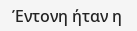Έντονη ήταν η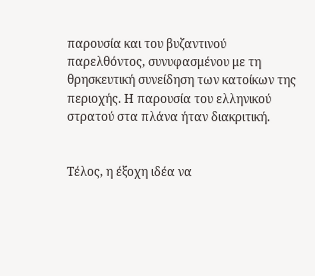παρουσία και του βυζαντινού παρελθόντος, συνυφασμένου με τη θρησκευτική συνείδηση των κατοίκων της περιοχής. Η παρουσία του ελληνικού στρατού στα πλάνα ήταν διακριτική.


Τέλος, η έξοχη ιδέα να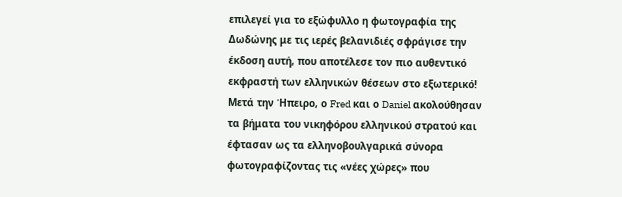επιλεγεί για το εξώφυλλο η φωτογραφία της Δωδώνης με τις ιερές βελανιδιές σφράγισε την έκδοση αυτή, που αποτέλεσε τον πιο αυθεντικό εκφραστή των ελληνικών θέσεων στο εξωτερικό! Μετά την Ήπειρο, ο Fred και ο Daniel ακολούθησαν τα βήματα του νικηφόρου ελληνικού στρατού και έφτασαν ως τα ελληνοβουλγαρικά σύνορα φωτογραφίζοντας τις «νέες χώρες» που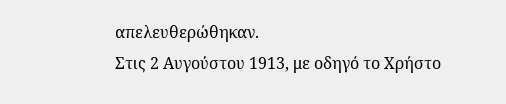απελευθερώθηκαν.
Στις 2 Αυγούστου 1913, με οδηγό το Χρήστο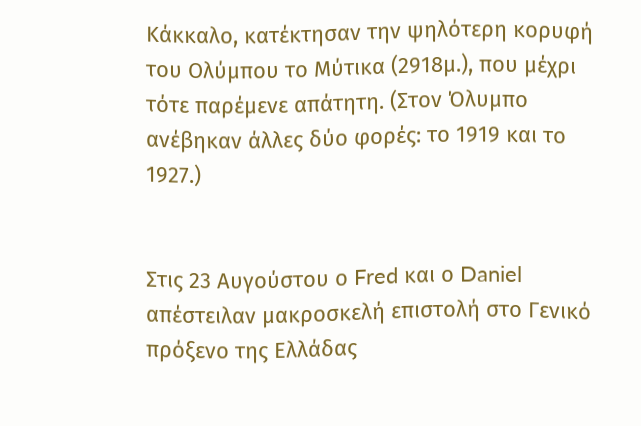Κάκκαλο, κατέκτησαν την ψηλότερη κορυφή του Ολύμπου το Μύτικα (2918μ.), που μέχρι τότε παρέμενε απάτητη. (Στον Όλυμπο ανέβηκαν άλλες δύο φορές: το 1919 και το 1927.)


Στις 23 Αυγούστου ο Fred και ο Daniel απέστειλαν μακροσκελή επιστολή στο Γενικό πρόξενο της Ελλάδας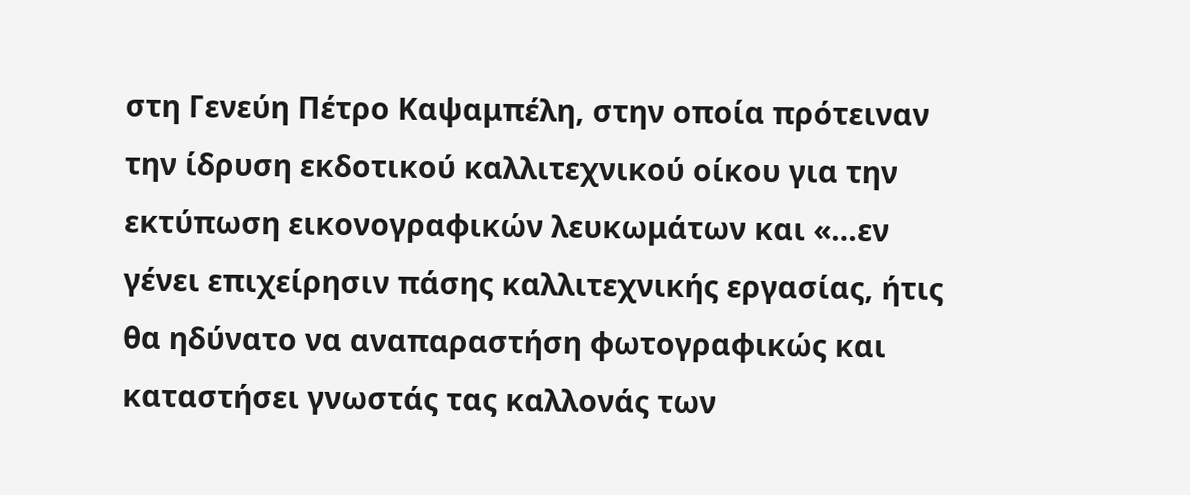στη Γενεύη Πέτρο Καψαμπέλη, στην οποία πρότειναν την ίδρυση εκδοτικού καλλιτεχνικού οίκου για την εκτύπωση εικονογραφικών λευκωμάτων και «…εν γένει επιχείρησιν πάσης καλλιτεχνικής εργασίας, ήτις θα ηδύνατο να αναπαραστήση φωτογραφικώς και καταστήσει γνωστάς τας καλλονάς των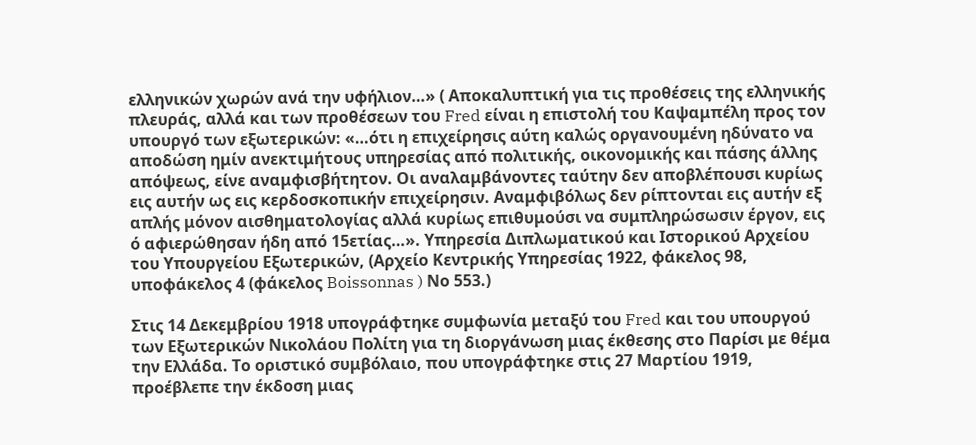ελληνικών χωρών ανά την υφήλιον…» ( Αποκαλυπτική για τις προθέσεις της ελληνικής πλευράς, αλλά και των προθέσεων του Fred είναι η επιστολή του Καψαμπέλη προς τον υπουργό των εξωτερικών: «…ότι η επιχείρησις αύτη καλώς οργανουμένη ηδύνατο να αποδώση ημίν ανεκτιμήτους υπηρεσίας από πολιτικής, οικονομικής και πάσης άλλης απόψεως, είνε αναμφισβήτητον. Οι αναλαμβάνοντες ταύτην δεν αποβλέπουσι κυρίως εις αυτήν ως εις κερδοσκοπικήν επιχείρησιν. Αναμφιβόλως δεν ρίπτονται εις αυτήν εξ απλής μόνον αισθηματολογίας αλλά κυρίως επιθυμούσι να συμπληρώσωσιν έργον, εις ό αφιερώθησαν ήδη από 15ετίας…». Υπηρεσία Διπλωματικού και Ιστορικού Αρχείου του Υπουργείου Εξωτερικών, (Αρχείο Κεντρικής Υπηρεσίας 1922, φάκελος 98, υποφάκελος 4 (φάκελος Boissonnas ) Νο 553.)

Στις 14 Δεκεμβρίου 1918 υπογράφτηκε συμφωνία μεταξύ του Fred και του υπουργού των Εξωτερικών Νικολάου Πολίτη για τη διοργάνωση μιας έκθεσης στο Παρίσι με θέμα την Ελλάδα. Το οριστικό συμβόλαιο, που υπογράφτηκε στις 27 Μαρτίου 1919, προέβλεπε την έκδοση μιας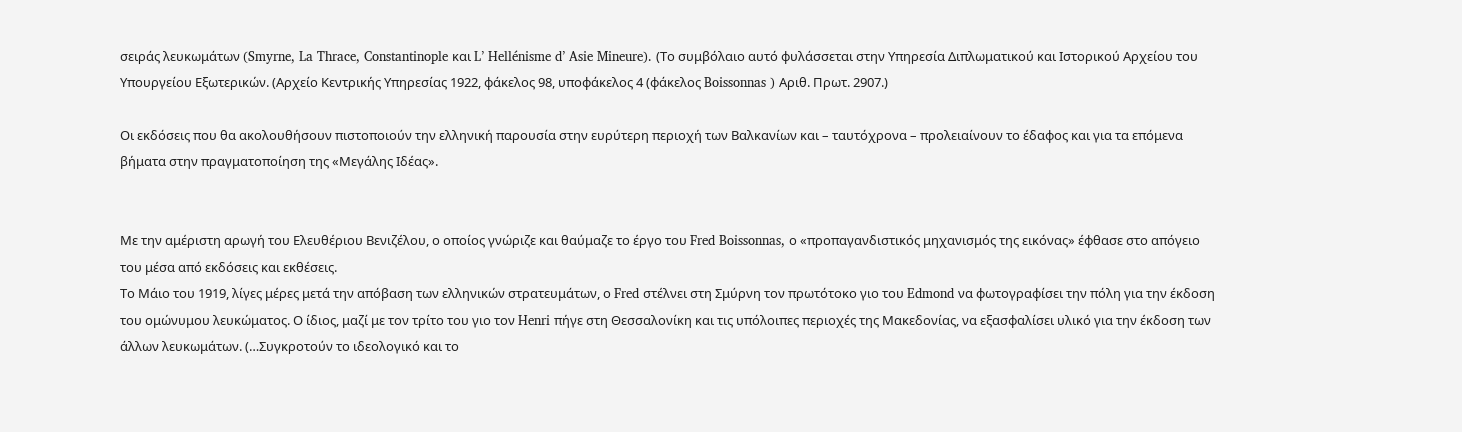σειράς λευκωμάτων (Smyrne, La Thrace, Constantinople και L’ Hellénisme d’ Asie Mineure). (Το συμβόλαιο αυτό φυλάσσεται στην Υπηρεσία Διπλωματικού και Ιστορικού Αρχείου του Υπουργείου Εξωτερικών. (Αρχείο Κεντρικής Υπηρεσίας 1922, φάκελος 98, υποφάκελος 4 (φάκελος Boissonnas ) Αριθ. Πρωτ. 2907.)

Οι εκδόσεις που θα ακολουθήσουν πιστοποιούν την ελληνική παρουσία στην ευρύτερη περιοχή των Βαλκανίων και – ταυτόχρονα – προλειαίνουν το έδαφος και για τα επόμενα βήματα στην πραγματοποίηση της «Μεγάλης Ιδέας».


Με την αμέριστη αρωγή του Ελευθέριου Βενιζέλου, ο οποίος γνώριζε και θαύμαζε το έργο του Fred Boissonnas, ο «προπαγανδιστικός μηχανισμός της εικόνας» έφθασε στο απόγειο του μέσα από εκδόσεις και εκθέσεις.
Το Μάιο του 1919, λίγες μέρες μετά την απόβαση των ελληνικών στρατευμάτων, ο Fred στέλνει στη Σμύρνη τον πρωτότοκο γιο του Edmond να φωτογραφίσει την πόλη για την έκδοση του ομώνυμου λευκώματος. Ο ίδιος, μαζί με τον τρίτο του γιο τον Henri πήγε στη Θεσσαλονίκη και τις υπόλοιπες περιοχές της Μακεδονίας, να εξασφαλίσει υλικό για την έκδοση των άλλων λευκωμάτων. (…Συγκροτούν το ιδεολογικό και το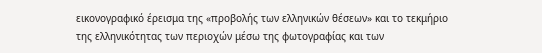εικονογραφικό έρεισμα της «προβολής των ελληνικών θέσεων» και το τεκμήριο της ελληνικότητας των περιοχών μέσω της φωτογραφίας και των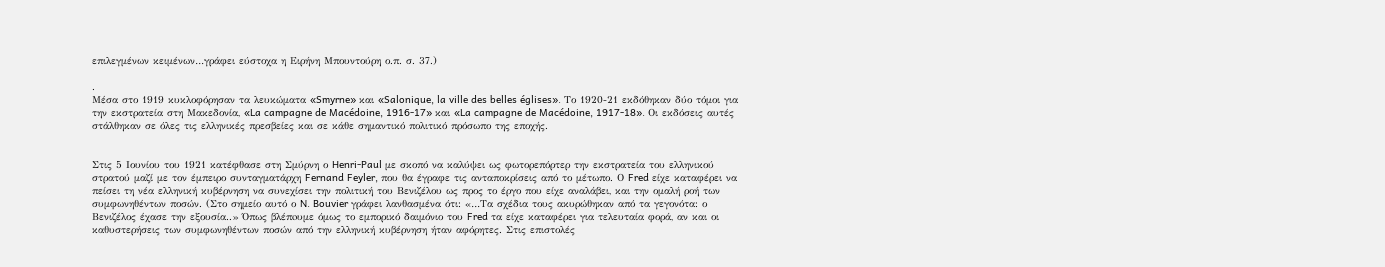επιλεγμένων κειμένων…γράφει εύστοχα η Ειρήνη Μπουντούρη ο.π. σ. 37.)

.
Μέσα στο 1919 κυκλοφόρησαν τα λευκώματα «Smyrne» και «Salonique, la ville des belles églises». Το 1920-21 εκδόθηκαν δύο τόμοι για την εκστρατεία στη Μακεδονία, «La campagne de Macédoine, 1916-17» και «La campagne de Macédoine, 1917-18». Οι εκδόσεις αυτές στάλθηκαν σε όλες τις ελληνικές πρεσβείες και σε κάθε σημαντικό πολιτικό πρόσωπο της εποχής.


Στις 5 Ιουνίου του 1921 κατέφθασε στη Σμύρνη ο Henri-Paul με σκοπό να καλύψει ως φωτορεπόρτερ την εκστρατεία του ελληνικού στρατού μαζί με τον έμπειρο συνταγματάρχη Fernand Feyler, που θα έγραφε τις ανταποκρίσεις από το μέτωπο. Ο Fred είχε καταφέρει να πείσει τη νέα ελληνική κυβέρνηση να συνεχίσει την πολιτική του Βενιζέλου ως προς το έργο που είχε αναλάβει, και την ομαλή ροή των συμφωνηθέντων ποσών. (Στο σημείο αυτό ο N. Bouvier γράφει λανθασμένα ότι: «…Τα σχέδια τους ακυρώθηκαν από τα γεγονότα: ο Βενιζέλος έχασε την εξουσία..» Όπως βλέπoυμε όμως το εμπορικό δαιμόνιο του Fred τα είχε καταφέρει για τελευταία φορά, αν και οι καθυστερήσεις των συμφωνηθέντων ποσών από την ελληνική κυβέρνηση ήταν αφόρητες. Στις επιστολές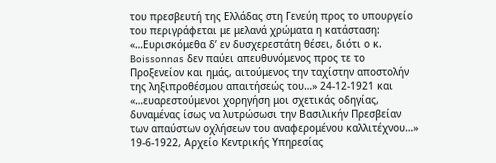του πρεσβευτή της Ελλάδας στη Γενεύη προς το υπουργείο του περιγράφεται με μελανά χρώματα η κατάσταση: «…Ευρισκόμεθα δ’ εν δυσχερεστάτη θέσει, διότι ο κ. Boissonnas δεν παύει απευθυνόμενος προς τε το Προξενείον και ημάς, αιτούμενος την ταχίστην αποστολήν της ληξιπροθέσμου απαιτήσεώς του…» 24-12-1921 και «…ευαρεστούμενοι χορηγήση μοι σχετικάς οδηγίας, δυναμένας ίσως να λυτρώσωσι την Βασιλικήν Πρεσβείαν των απαύστων οχλήσεων του αναφερομένου καλλιτέχνου…» 19-6-1922, Αρχείο Κεντρικής Υπηρεσίας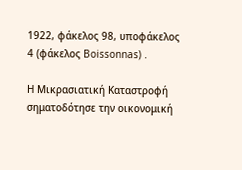1922, φάκελος 98, υποφάκελος 4 (φάκελος Boissonnas) .

Η Μικρασιατική Καταστροφή σηματοδότησε την οικονομική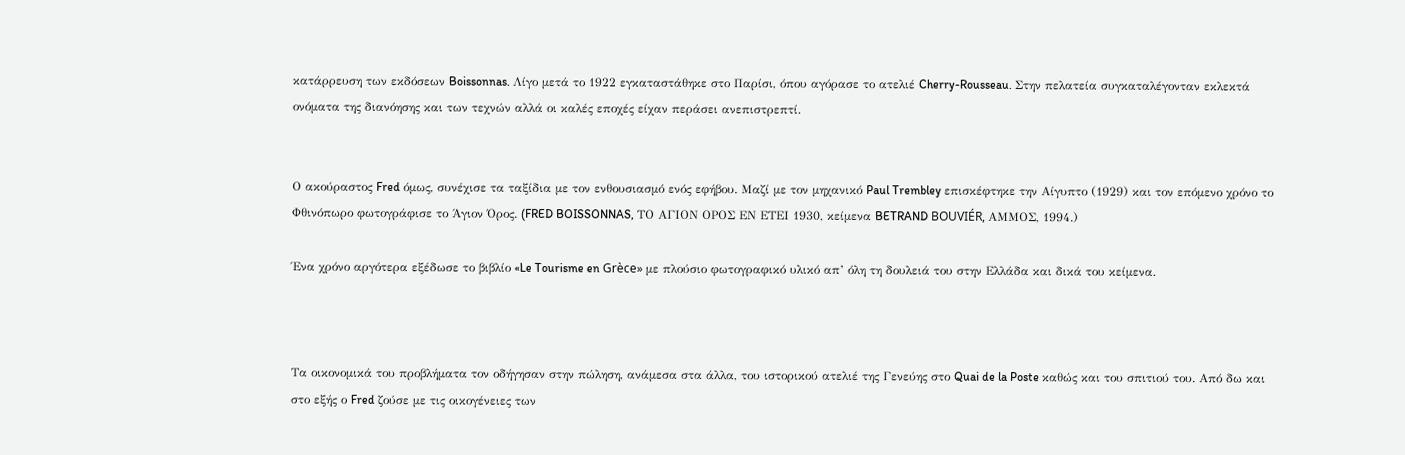κατάρρευση των εκδόσεων Boissonnas. Λίγο μετά το 1922 εγκαταστάθηκε στο Παρίσι, όπου αγόρασε το ατελιέ Cherry-Rousseau. Στην πελατεία συγκαταλέγονταν εκλεκτά ονόματα της διανόησης και των τεχνών αλλά οι καλές εποχές είχαν περάσει ανεπιστρεπτί.


Ο ακούραστος Fred όμως, συνέχισε τα ταξίδια με τον ενθουσιασμό ενός εφήβου. Μαζί με τον μηχανικό Paul Trembley επισκέφτηκε την Αίγυπτο (1929) και τον επόμενο χρόνο το Φθινόπωρο φωτογράφισε το Άγιον Όρος. (FRED BOISSONNAS, ΤΟ ΑΓΙΟΝ ΟΡΟΣ ΕΝ ΕΤΕΙ 1930, κείμενα BETRAND BOUVIÉR, ΑΜΜΟΣ, 1994.)

Ένα χρόνο αργότερα εξέδωσε το βιβλίο «Le Tourisme en Grèce» με πλούσιο φωτογραφικό υλικό απ’ όλη τη δουλειά του στην Ελλάδα και δικά του κείμενα.



Τα οικονομικά του προβλήματα τον οδήγησαν στην πώληση, ανάμεσα στα άλλα, του ιστορικού ατελιέ της Γενεύης στο Quai de la Poste καθώς και του σπιτιού του. Από δω και στο εξής ο Fred ζούσε με τις οικογένειες των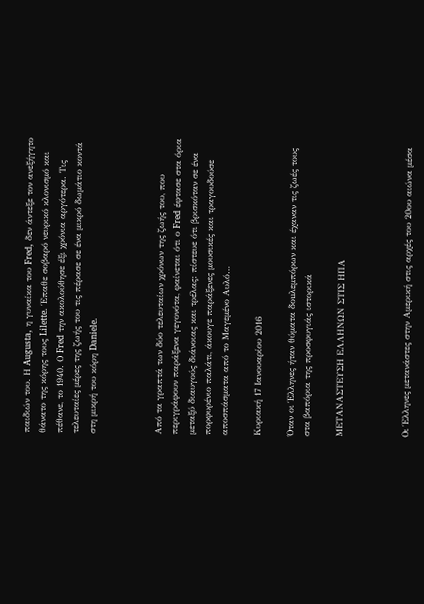παιδιών του. Η Augusta, η γυναίκα του Fred, δεν άντεξε τον ανεξήγητο θάνατο της κόρης τους Lilette. Έπαθε σοβαρό νευρικό κλονισμό και πέθανε, το 1940. Ο Fred την ακολούθησε έξι χρόνια αργότερα. Τις τελευταίες μέρες της ζωής του τις πέρασε σε ένα μικρό δωμάτιο κοντά στη μικρή του κόρη Daniele.



Από τα γραπτά των δύο τελευταίων χρόνων της ζωής του, που περιγράφουν παράξενα γεγονότα, φαίνεται ότι ο Fred έφτασε στα όρια μεταξύ διαυγούς διάνοιας και τρέλας: πίστευε ότι βρισκόταν σε ένα πορφυρένιο παλάτι, άκουγε παράξενες μουσικές και τραγουδούσε αποσπάσματα από το Μαγεμένο Αυλό…

Κυριακή 17 Ιανουαρίου 2016

Όταν οι Έλληνες ήταν θύματα δοuλεμπόρων και έχαναν τις ζωές τους στα βαπόρια της προσφυγιάς ιστορικά

ΜΕΤΑΝΑΣΤΕΥΣΗ ΕΛΛΗΝΩΝ ΣΤΙΣ ΗΠΑ



Οι Έλληνες μετανάστες στην Αμερική στις αρχές του 20ου αιώνα μέσα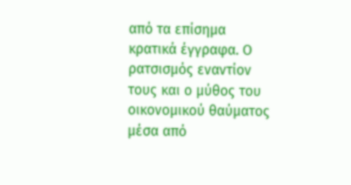από τα επίσημα κρατικά έγγραφα. Ο ρατσισμός εναντίον τους και ο μύθος του οικονομικού θαύματος μέσα από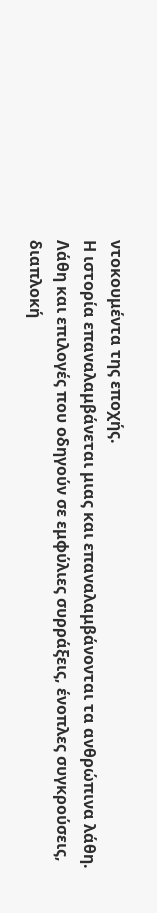ντοκουμέντα της εποχής.
Η ιστορία επαναλαμβάνεται μιας και επαναλαμβάνονται τα ανθρώπινα λάθη. Λάθη και επιλογές που οδηγούν σε εμφύλιες συρράξεις, ένοπλες συγκρούσεις, διαπλοκή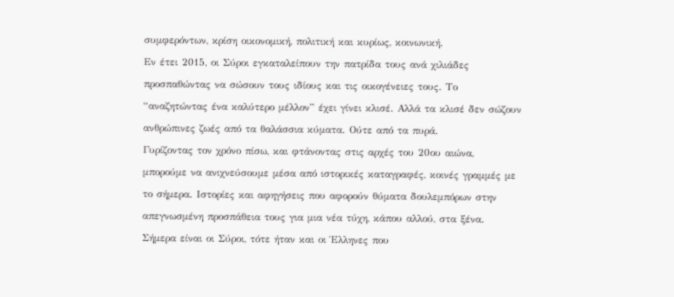συμφερόντων, κρίση οικονομική, πολιτική και κυρίως, κοινωνική.
Εν έτει 2015, οι Σύροι εγκαταλείπουν την πατρίδα τους ανά χιλιάδες προσπαθώντας να σώσουν τους ιδίους και τις οικογένειες τους. Το “αναζητώντας ένα καλύτερο μέλλον” έχει γίνει κλισέ. Αλλά τα κλισέ δεν σώζουν ανθρώπινες ζωές από τα θαλάσσια κύματα. Ούτε από τα πυρά.
Γυρίζοντας τον χρόνο πίσω, και φτάνοντας στις αρχές του 20ου αιώνα, μπορούμε να ανιχνεύσουμε μέσα από ιστορικές καταγραφές, κοινές γραμμές με το σήμερα. Ιστορίες και αφηγήσεις που αφορούν θύματα δουλεμπόρων στην απεγνωσμένη προσπάθεια τους για μια νέα τύχη, κάπου αλλού, στα ξένα.
Σήμερα είναι οι Σύροι, τότε ήταν και οι Έλληνες που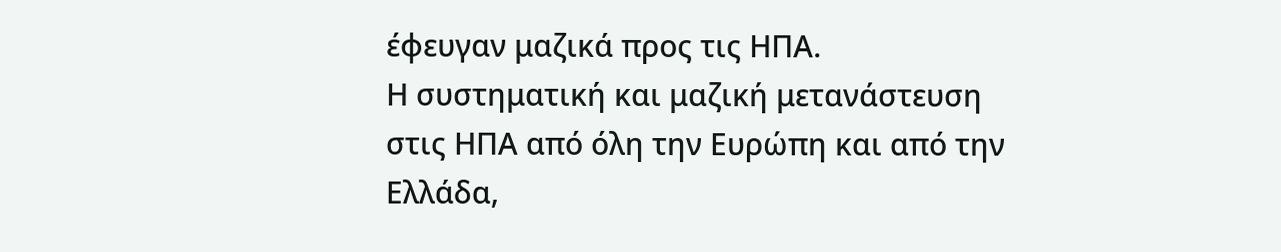έφευγαν μαζικά προς τις ΗΠΑ.
Η συστηματική και μαζική μετανάστευση στις ΗΠΑ από όλη την Ευρώπη και από την Ελλάδα,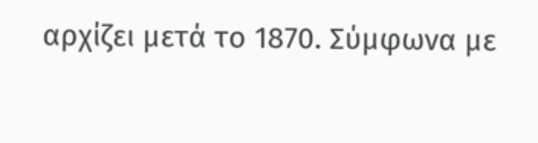αρχίζει μετά το 1870. Σύμφωνα με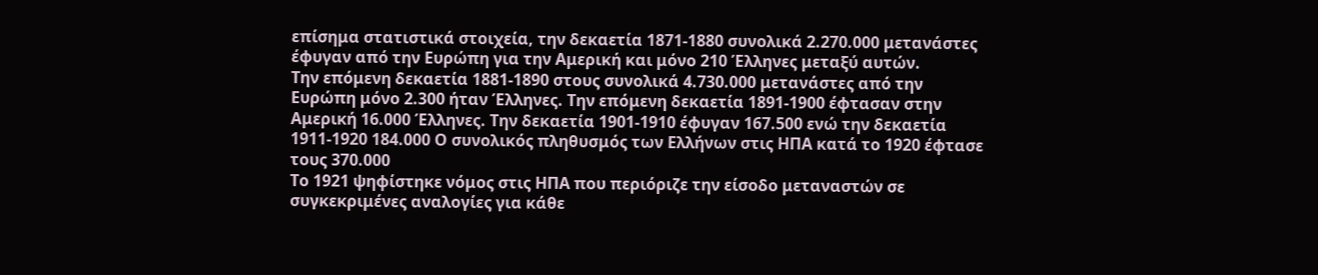επίσημα στατιστικά στοιχεία, την δεκαετία 1871-1880 συνολικά 2.270.000 μετανάστες έφυγαν από την Ευρώπη για την Αμερική και μόνο 210 Έλληνες μεταξύ αυτών.
Την επόμενη δεκαετία 1881-1890 στους συνολικά 4.730.000 μετανάστες από την Ευρώπη μόνο 2.300 ήταν Έλληνες. Την επόμενη δεκαετία 1891-1900 έφτασαν στην Αμερική 16.000 Έλληνες. Την δεκαετία 1901-1910 έφυγαν 167.500 ενώ την δεκαετία 1911-1920 184.000 Ο συνολικός πληθυσμός των Ελλήνων στις ΗΠΑ κατά το 1920 έφτασε τους 370.000
Το 1921 ψηφίστηκε νόμος στις ΗΠΑ που περιόριζε την είσοδο μεταναστών σε συγκεκριμένες αναλογίες για κάθε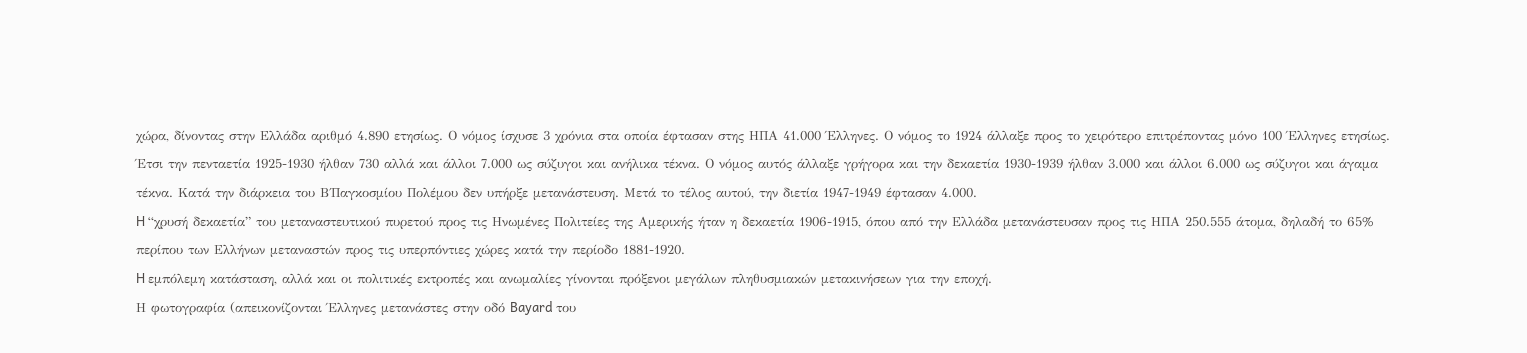χώρα, δίνοντας στην Ελλάδα αριθμό 4.890 ετησίως. Ο νόμος ίσχυσε 3 χρόνια στα οποία έφτασαν στης ΗΠΑ 41.000 Έλληνες. Ο νόμος το 1924 άλλαξε προς το χειρότερο επιτρέποντας μόνο 100 Έλληνες ετησίως.
Έτσι την πενταετία 1925-1930 ήλθαν 730 αλλά και άλλοι 7.000 ως σύζυγοι και ανήλικα τέκνα. Ο νόμος αυτός άλλαξε γρήγορα και την δεκαετία 1930-1939 ήλθαν 3.000 και άλλοι 6.000 ως σύζυγοι και άγαμα τέκνα. Κατά την διάρκεια του Β΄Παγκοσμίου Πολέμου δεν υπήρξε μετανάστευση. Μετά το τέλος αυτού, την διετία 1947-1949 έφτασαν 4.000.
H “χρυσή δεκαετία” του μεταναστευτικού πυρετού προς τις Ηνωμένες Πολιτείες της Αμερικής ήταν η δεκαετία 1906-1915, όπου από την Ελλάδα μετανάστευσαν προς τις HΠΑ 250.555 άτομα, δηλαδή το 65% περίπου των Ελλήνων μεταναστών προς τις υπερπόντιες χώρες κατά την περίοδο 1881-1920.
H εμπόλεμη κατάσταση, αλλά και οι πολιτικές εκτροπές και ανωμαλίες γίνονται πρόξενοι μεγάλων πληθυσμιακών μετακινήσεων για την εποχή.
Η φωτογραφία (απεικονίζονται Έλληνες μετανάστες στην οδό Bayard του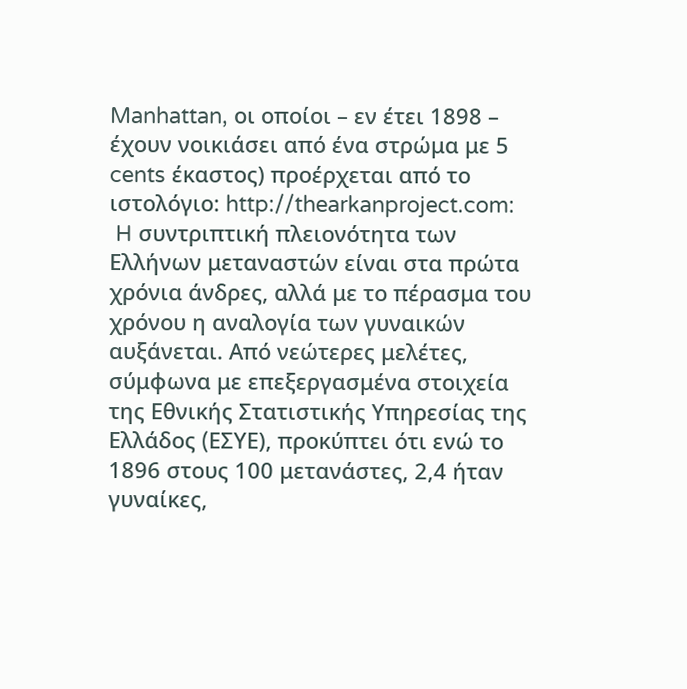Manhattan, οι οποίοι – εν έτει 1898 – έχουν νοικιάσει από ένα στρώμα με 5 cents έκαστος) προέρχεται από το ιστολόγιο: http://thearkanproject.com:
 H συντριπτική πλειονότητα των Ελλήνων μεταναστών είναι στα πρώτα χρόνια άνδρες, αλλά με το πέρασμα του χρόνου η αναλογία των γυναικών αυξάνεται. Από νεώτερες μελέτες, σύμφωνα με επεξεργασμένα στοιχεία της Εθνικής Στατιστικής Υπηρεσίας της Ελλάδος (EΣYE), προκύπτει ότι ενώ το 1896 στους 100 μετανάστες, 2,4 ήταν γυναίκες,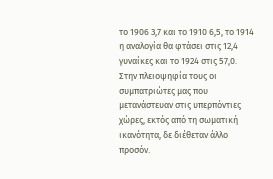το 1906 3,7 και το 1910 6,5, το 1914 η αναλογία θα φτάσει στις 12,4 γυναίκες και το 1924 στις 57,0.
Στην πλειοψηφία τους οι συμπατριώτες μας που μετανάστευαν στις υπερπόντιες χώρες, εκτός από τη σωματική ικανότητα, δε διέθεταν άλλο προσόν.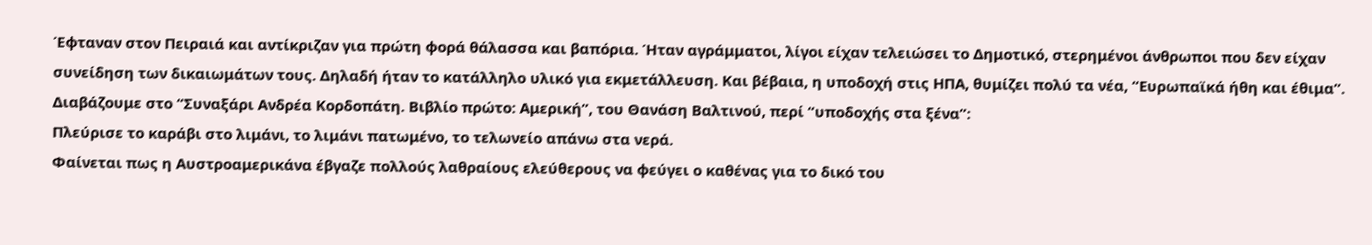Έφταναν στον Πειραιά και αντίκριζαν για πρώτη φορά θάλασσα και βαπόρια. Ήταν αγράμματοι, λίγοι είχαν τελειώσει το Δημοτικό, στερημένοι άνθρωποι που δεν είχαν συνείδηση των δικαιωμάτων τους. Δηλαδή ήταν το κατάλληλο υλικό για εκμετάλλευση. Και βέβαια, η υποδοχή στις ΗΠΑ, θυμίζει πολύ τα νέα, “Ευρωπαϊκά ήθη και έθιμα”.
Διαβάζουμε στο “Συναξάρι Ανδρέα Κορδοπάτη. Βιβλίο πρώτο: Αμερική”, του Θανάση Βαλτινού, περί “υποδοχής στα ξένα”:
Πλεύρισε το καράβι στο λιμάνι, το λιμάνι πατωμένο, το τελωνείο απάνω στα νερά.
Φαίνεται πως η Αυστροαμερικάνα έβγαζε πολλούς λαθραίους ελεύθερους να φεύγει ο καθένας για το δικό του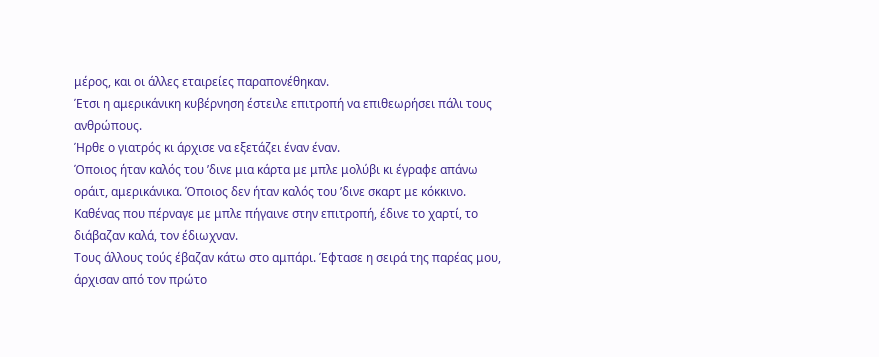μέρος, και οι άλλες εταιρείες παραπονέθηκαν.
Έτσι η αμερικάνικη κυβέρνηση έστειλε επιτροπή να επιθεωρήσει πάλι τους ανθρώπους.
Ήρθε ο γιατρός κι άρχισε να εξετάζει έναν έναν.
Όποιος ήταν καλός του ’δινε μια κάρτα με μπλε μολύβι κι έγραφε απάνω οράιτ, αμερικάνικα. Όποιος δεν ήταν καλός του ’δινε σκαρτ με κόκκινο.
Καθένας που πέρναγε με μπλε πήγαινε στην επιτροπή, έδινε το χαρτί, το διάβαζαν καλά, τον έδιωχναν.
Τους άλλους τούς έβαζαν κάτω στο αμπάρι. Έφτασε η σειρά της παρέας μου, άρχισαν από τον πρώτο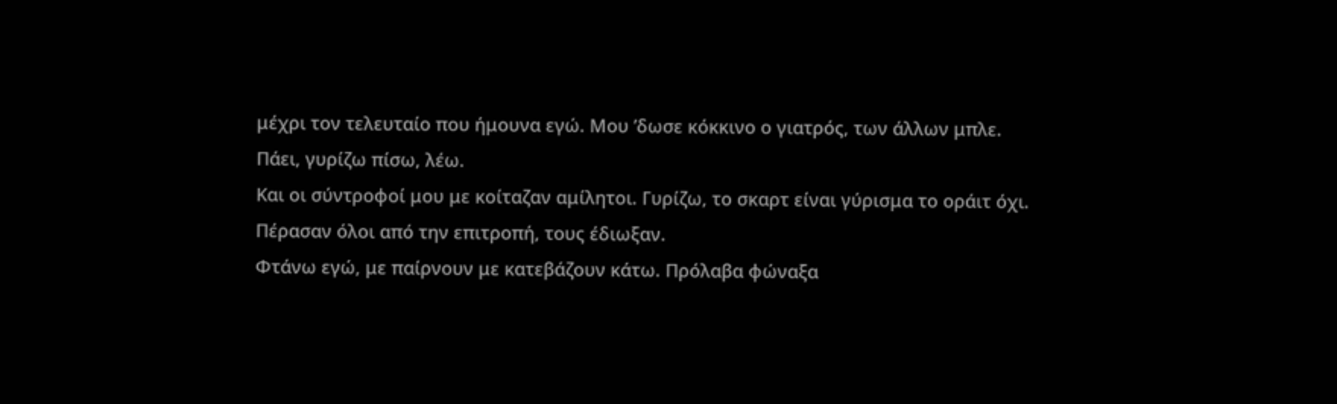μέχρι τον τελευταίο που ήμουνα εγώ. Μου ’δωσε κόκκινο ο γιατρός, των άλλων μπλε.
Πάει, γυρίζω πίσω, λέω.
Και οι σύντροφοί μου με κοίταζαν αμίλητοι. Γυρίζω, το σκαρτ είναι γύρισμα το οράιτ όχι.
Πέρασαν όλοι από την επιτροπή, τους έδιωξαν.
Φτάνω εγώ, με παίρνουν με κατεβάζουν κάτω. Πρόλαβα φώναξα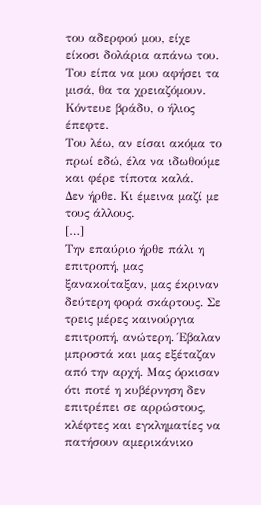του αδερφού μου, είχε είκοσι δολάρια απάνω του. Του είπα να μου αφήσει τα μισά, θα τα χρειαζόμουν.
Κόντευε βράδυ, ο ήλιος έπεφτε.
Του λέω, αν είσαι ακόμα το πρωί εδώ, έλα να ιδωθούμε και φέρε τίποτα καλά.
Δεν ήρθε. Κι έμεινα μαζί με τους άλλους.
[…]
Την επαύριο ήρθε πάλι η επιτροπή, μας ξανακοίταξαν, μας έκριναν δεύτερη φορά σκάρτους. Σε τρεις μέρες καινούργια επιτροπή, ανώτερη. Έβαλαν μπροστά και μας εξέταζαν από την αρχή. Μας όρκισαν ότι ποτέ η κυβέρνηση δεν επιτρέπει σε αρρώστους, κλέφτες και εγκληματίες να πατήσουν αμερικάνικο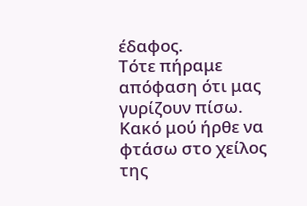έδαφος.
Τότε πήραμε απόφαση ότι μας γυρίζουν πίσω.
Κακό μού ήρθε να φτάσω στο χείλος της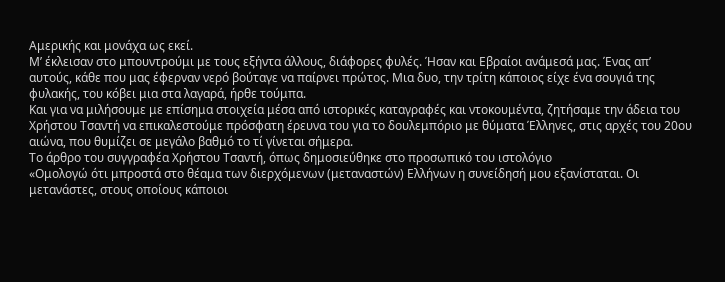Αμερικής και μονάχα ως εκεί.
Μ’ έκλεισαν στο μπουντρούμι με τους εξήντα άλλους, διάφορες φυλές. Ήσαν και Εβραίοι ανάμεσά μας. Ένας απ’ αυτούς, κάθε που μας έφερναν νερό βούταγε να παίρνει πρώτος. Μια δυο, την τρίτη κάποιος είχε ένα σουγιά της φυλακής, του κόβει μια στα λαγαρά, ήρθε τούμπα.
Και για να μιλήσουμε με επίσημα στοιχεία μέσα από ιστορικές καταγραφές και ντοκουμέντα, ζητήσαμε την άδεια του Χρήστου Τσαντή να επικαλεστούμε πρόσφατη έρευνα του για το δουλεμπόριο με θύματα Έλληνες, στις αρχές του 20ου αιώνα, που θυμίζει σε μεγάλο βαθμό το τί γίνεται σήμερα.
Το άρθρο του συγγραφέα Χρήστου Τσαντή, όπως δημοσιεύθηκε στο προσωπικό του ιστολόγιο
«Ομολογώ ότι μπροστά στο θέαμα των διερχόμενων (μεταναστών) Ελλήνων η συνείδησή μου εξανίσταται. Οι μετανάστες, στους οποίους κάποιοι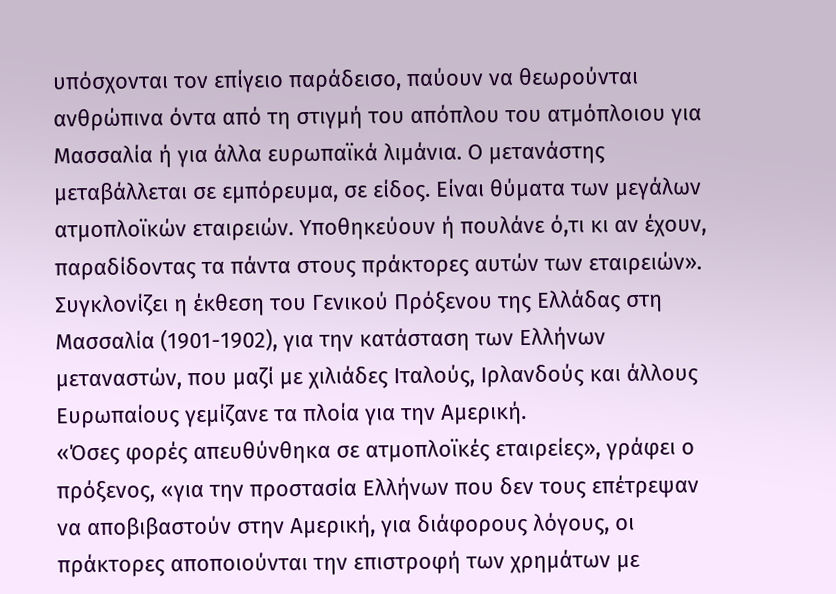υπόσχονται τον επίγειο παράδεισο, παύουν να θεωρούνται ανθρώπινα όντα από τη στιγμή του απόπλου του ατμόπλοιου για Μασσαλία ή για άλλα ευρωπαϊκά λιμάνια. Ο μετανάστης μεταβάλλεται σε εμπόρευμα, σε είδος. Είναι θύματα των μεγάλων ατμοπλοϊκών εταιρειών. Υποθηκεύουν ή πουλάνε ό,τι κι αν έχουν, παραδίδοντας τα πάντα στους πράκτορες αυτών των εταιρειών».
Συγκλονίζει η έκθεση του Γενικού Πρόξενου της Ελλάδας στη Μασσαλία (1901-1902), για την κατάσταση των Ελλήνων μεταναστών, που μαζί με χιλιάδες Ιταλούς, Ιρλανδούς και άλλους Ευρωπαίους γεμίζανε τα πλοία για την Αμερική.
«Όσες φορές απευθύνθηκα σε ατμοπλοϊκές εταιρείες», γράφει ο πρόξενος, «για την προστασία Ελλήνων που δεν τους επέτρεψαν να αποβιβαστούν στην Αμερική, για διάφορους λόγους, οι πράκτορες αποποιούνται την επιστροφή των χρημάτων με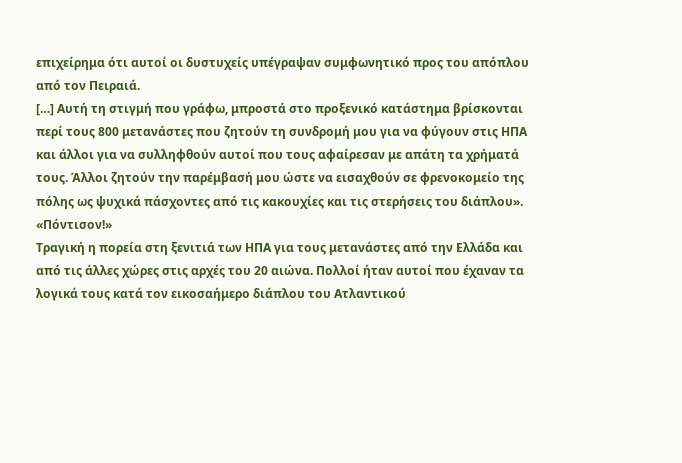επιχείρημα ότι αυτοί οι δυστυχείς υπέγραψαν συμφωνητικό προς του απόπλου από τον Πειραιά.
[…] Αυτή τη στιγμή που γράφω, μπροστά στο προξενικό κατάστημα βρίσκονται περί τους 800 μετανάστες που ζητούν τη συνδρομή μου για να φύγουν στις ΗΠΑ και άλλοι για να συλληφθούν αυτοί που τους αφαίρεσαν με απάτη τα χρήματά τους. Άλλοι ζητούν την παρέμβασή μου ώστε να εισαχθούν σε φρενοκομείο της πόλης ως ψυχικά πάσχοντες από τις κακουχίες και τις στερήσεις του διάπλου».
«Πόντισον!»
Τραγική η πορεία στη ξενιτιά των ΗΠΑ για τους μετανάστες από την Ελλάδα και από τις άλλες χώρες στις αρχές του 20 αιώνα. Πολλοί ήταν αυτοί που έχαναν τα λογικά τους κατά τον εικοσαήμερο διάπλου του Ατλαντικού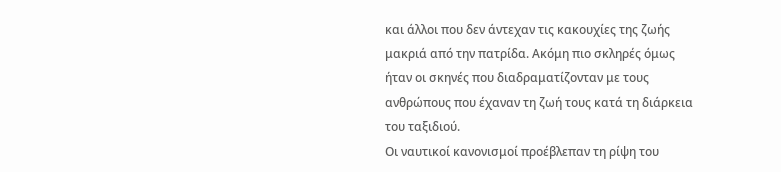και άλλοι που δεν άντεχαν τις κακουχίες της ζωής μακριά από την πατρίδα. Ακόμη πιο σκληρές όμως ήταν οι σκηνές που διαδραματίζονταν με τους ανθρώπους που έχαναν τη ζωή τους κατά τη διάρκεια του ταξιδιού.
Οι ναυτικοί κανονισμοί προέβλεπαν τη ρίψη του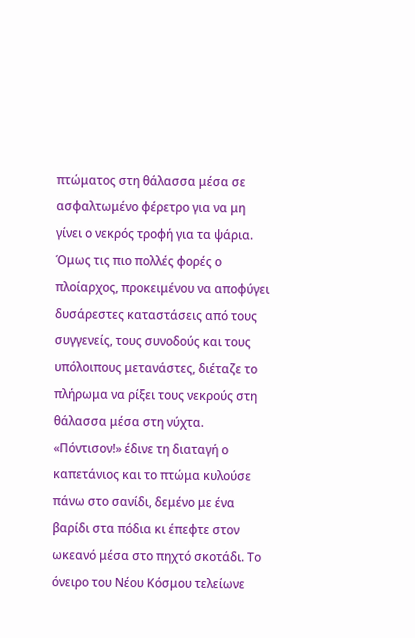πτώματος στη θάλασσα μέσα σε ασφαλτωμένο φέρετρο για να μη γίνει ο νεκρός τροφή για τα ψάρια. Όμως τις πιο πολλές φορές ο πλοίαρχος, προκειμένου να αποφύγει δυσάρεστες καταστάσεις από τους συγγενείς, τους συνοδούς και τους υπόλοιπους μετανάστες, διέταζε το πλήρωμα να ρίξει τους νεκρούς στη θάλασσα μέσα στη νύχτα.
«Πόντισον!» έδινε τη διαταγή ο καπετάνιος και το πτώμα κυλούσε πάνω στο σανίδι, δεμένο με ένα βαρίδι στα πόδια κι έπεφτε στον ωκεανό μέσα στο πηχτό σκοτάδι. Το όνειρο του Νέου Κόσμου τελείωνε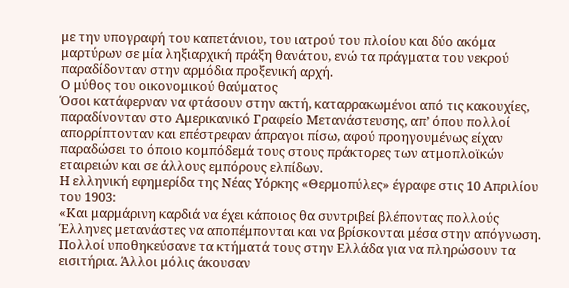με την υπογραφή του καπετάνιου, του ιατρού του πλοίου και δύο ακόμα μαρτύρων σε μία ληξιαρχική πράξη θανάτου, ενώ τα πράγματα του νεκρού παραδίδονταν στην αρμόδια προξενική αρχή.
Ο μύθος του οικονομικού θαύματος
Όσοι κατάφερναν να φτάσουν στην ακτή, καταρρακωμένοι από τις κακουχίες, παραδίνονταν στο Αμερικανικό Γραφείο Μετανάστευσης, απ’ όπου πολλοί απορρίπτονταν και επέστρεφαν άπραγοι πίσω, αφού προηγουμένως είχαν παραδώσει το όποιο κομπόδεμά τους στους πράκτορες των ατμοπλοϊκών εταιρειών και σε άλλους εμπόρους ελπίδων.
Η ελληνική εφημερίδα της Νέας Υόρκης «Θερμοπύλες» έγραφε στις 10 Απριλίου του 1903:
«Και μαρμάρινη καρδιά να έχει κάποιος θα συντριβεί βλέποντας πολλούς Έλληνες μετανάστες να αποπέμπονται και να βρίσκονται μέσα στην απόγνωση. Πολλοί υποθηκεύσανε τα κτήματά τους στην Ελλάδα για να πληρώσουν τα εισιτήρια. Άλλοι μόλις άκουσαν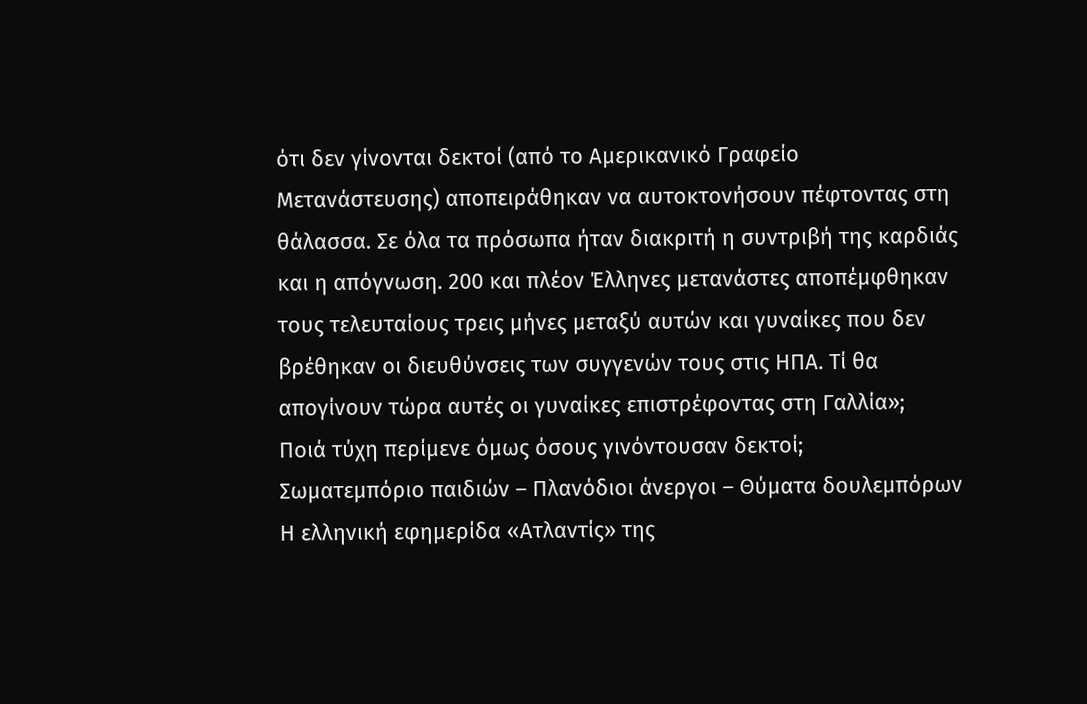ότι δεν γίνονται δεκτοί (από το Αμερικανικό Γραφείο Μετανάστευσης) αποπειράθηκαν να αυτοκτονήσουν πέφτοντας στη θάλασσα. Σε όλα τα πρόσωπα ήταν διακριτή η συντριβή της καρδιάς και η απόγνωση. 200 και πλέον Έλληνες μετανάστες αποπέμφθηκαν τους τελευταίους τρεις μήνες μεταξύ αυτών και γυναίκες που δεν βρέθηκαν οι διευθύνσεις των συγγενών τους στις ΗΠΑ. Τί θα απογίνουν τώρα αυτές οι γυναίκες επιστρέφοντας στη Γαλλία»;
Ποιά τύχη περίμενε όμως όσους γινόντουσαν δεκτοί;
Σωματεμπόριο παιδιών – Πλανόδιοι άνεργοι – Θύματα δουλεμπόρων
Η ελληνική εφημερίδα «Ατλαντίς» της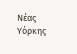Νέας Υόρκης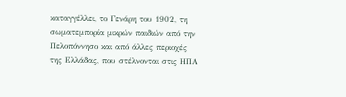καταγγέλλει, το Γενάρη του 1902, τη σωματεμπορία μικρών παιδιών από την Πελοπόννησο και από άλλες περιοχές της Ελλάδας, που στέλνονται στις ΗΠΑ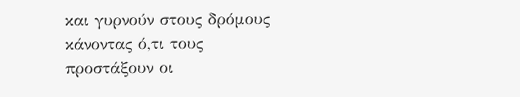και γυρνούν στους δρόμους κάνοντας ό,τι τους προστάξουν οι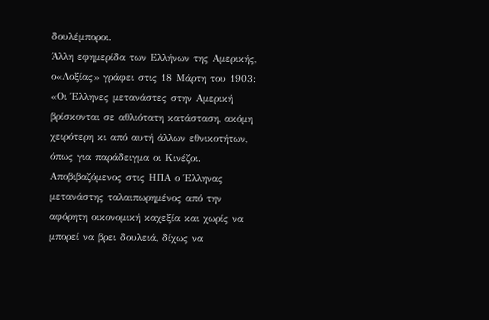δουλέμποροι.
Άλλη εφημερίδα των Ελλήνων της Αμερικής, ο«Λοξίας» γράφει στις 18 Μάρτη του 1903:
«Οι Έλληνες μετανάστες στην Αμερική βρίσκονται σε αθλιότατη κατάσταση, ακόμη χειρότερη κι από αυτή άλλων εθνικοτήτων, όπως για παράδειγμα οι Κινέζοι. Αποβιβαζόμενος στις ΗΠΑ ο Έλληνας μετανάστης ταλαιπωρημένος από την αφόρητη οικονομική καχεξία και χωρίς να μπορεί να βρει δουλειά, δίχως να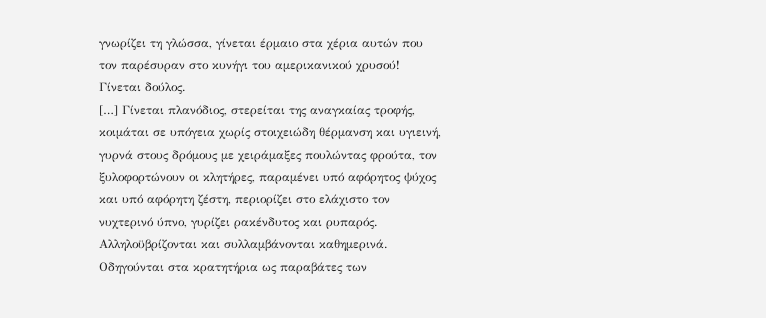γνωρίζει τη γλώσσα, γίνεται έρμαιο στα χέρια αυτών που τον παρέσυραν στο κυνήγι του αμερικανικού χρυσού! Γίνεται δούλος.
[…] Γίνεται πλανόδιος, στερείται της αναγκαίας τροφής, κοιμάται σε υπόγεια χωρίς στοιχειώδη θέρμανση και υγιεινή, γυρνά στους δρόμους με χειράμαξες πουλώντας φρούτα, τον ξυλοφορτώνουν οι κλητήρες, παραμένει υπό αφόρητος ψύχος και υπό αφόρητη ζέστη, περιορίζει στο ελάχιστο τον νυχτερινό ύπνο, γυρίζει ρακένδυτος και ρυπαρός.
Αλληλοϋβρίζονται και συλλαμβάνονται καθημερινά. Οδηγούνται στα κρατητήρια ως παραβάτες των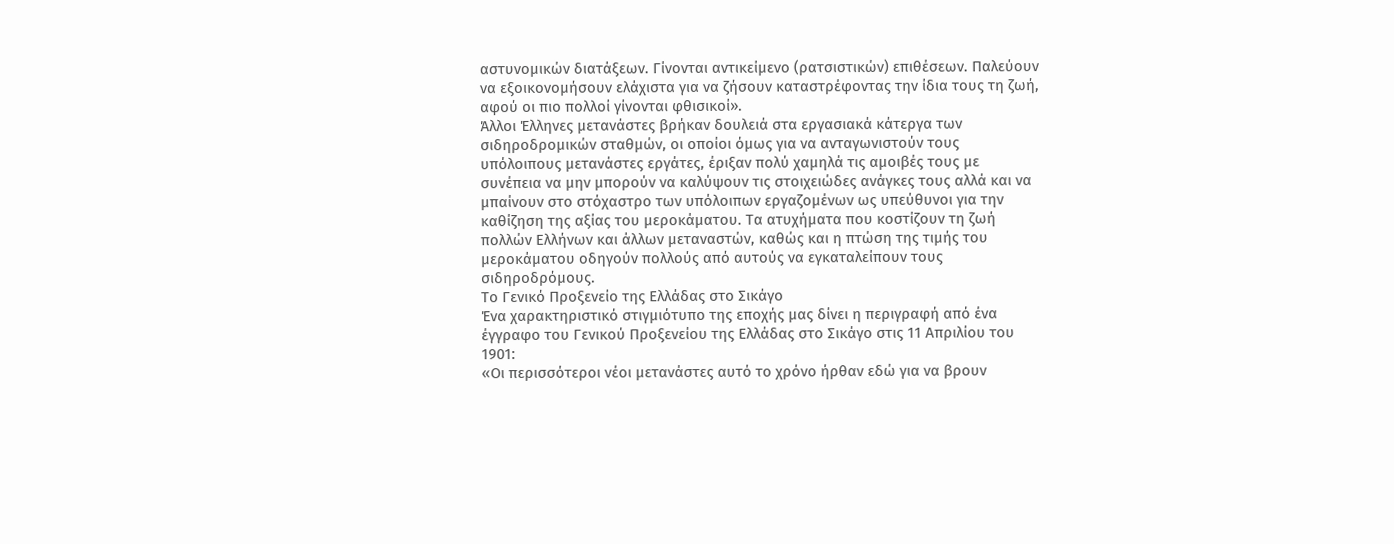αστυνομικών διατάξεων. Γίνονται αντικείμενο (ρατσιστικών) επιθέσεων. Παλεύουν να εξοικονομήσουν ελάχιστα για να ζήσουν καταστρέφοντας την ίδια τους τη ζωή, αφού οι πιο πολλοί γίνονται φθισικοί».
Άλλοι Έλληνες μετανάστες βρήκαν δουλειά στα εργασιακά κάτεργα των σιδηροδρομικών σταθμών, οι οποίοι όμως για να ανταγωνιστούν τους υπόλοιπους μετανάστες εργάτες, έριξαν πολύ χαμηλά τις αμοιβές τους με συνέπεια να μην μπορούν να καλύψουν τις στοιχειώδες ανάγκες τους αλλά και να μπαίνουν στο στόχαστρο των υπόλοιπων εργαζομένων ως υπεύθυνοι για την καθίζηση της αξίας του μεροκάματου. Τα ατυχήματα που κοστίζουν τη ζωή πολλών Ελλήνων και άλλων μεταναστών, καθώς και η πτώση της τιμής του μεροκάματου οδηγούν πολλούς από αυτούς να εγκαταλείπουν τους σιδηροδρόμους.
Το Γενικό Προξενείο της Ελλάδας στο Σικάγο
Ένα χαρακτηριστικό στιγμιότυπο της εποχής μας δίνει η περιγραφή από ένα έγγραφο του Γενικού Προξενείου της Ελλάδας στο Σικάγο στις 11 Απριλίου του 1901:
«Οι περισσότεροι νέοι μετανάστες αυτό το χρόνο ήρθαν εδώ για να βρουν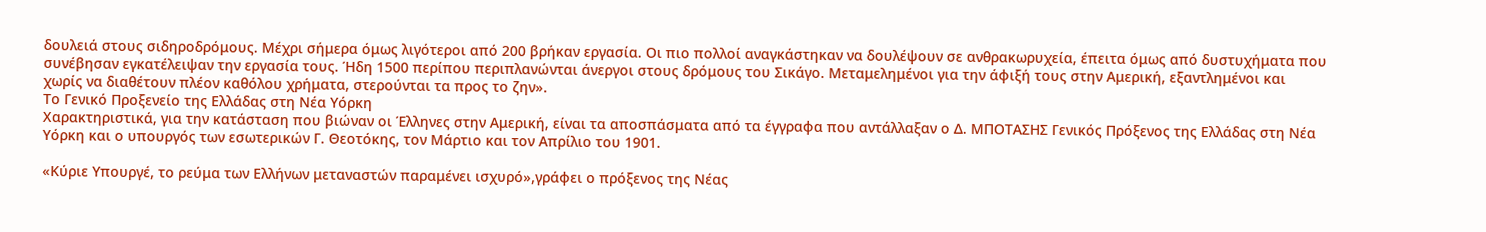δουλειά στους σιδηροδρόμους. Μέχρι σήμερα όμως λιγότεροι από 200 βρήκαν εργασία. Οι πιο πολλοί αναγκάστηκαν να δουλέψουν σε ανθρακωρυχεία, έπειτα όμως από δυστυχήματα που συνέβησαν εγκατέλειψαν την εργασία τους. Ήδη 1500 περίπου περιπλανώνται άνεργοι στους δρόμους του Σικάγο. Μεταμελημένοι για την άφιξή τους στην Αμερική, εξαντλημένοι και χωρίς να διαθέτουν πλέον καθόλου χρήματα, στερούνται τα προς το ζην».
Το Γενικό Προξενείο της Ελλάδας στη Νέα Υόρκη
Χαρακτηριστικά, για την κατάσταση που βιώναν οι Έλληνες στην Αμερική, είναι τα αποσπάσματα από τα έγγραφα που αντάλλαξαν ο Δ. ΜΠΟΤΑΣΗΣ Γενικός Πρόξενος της Ελλάδας στη Νέα Υόρκη και ο υπουργός των εσωτερικών Γ. Θεοτόκης, τον Μάρτιο και τον Απρίλιο του 1901.

«Κύριε Υπουργέ, το ρεύμα των Ελλήνων μεταναστών παραμένει ισχυρό»,γράφει ο πρόξενος της Νέας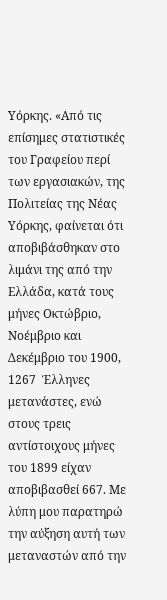Υόρκης. «Από τις επίσημες στατιστικές του Γραφείου περί των εργασιακών, της Πολιτείας της Νέας Υόρκης, φαίνεται ότι αποβιβάσθηκαν στο λιμάνι της από την Ελλάδα, κατά τους μήνες Οκτώβριο, Νοέμβριο και Δεκέμβριο του 1900, 1267  Έλληνες μετανάστες, ενώ στους τρεις αντίστοιχους μήνες του 1899 είχαν αποβιβασθεί 667. Με λύπη μου παρατηρώ την αύξηση αυτή των μεταναστών από την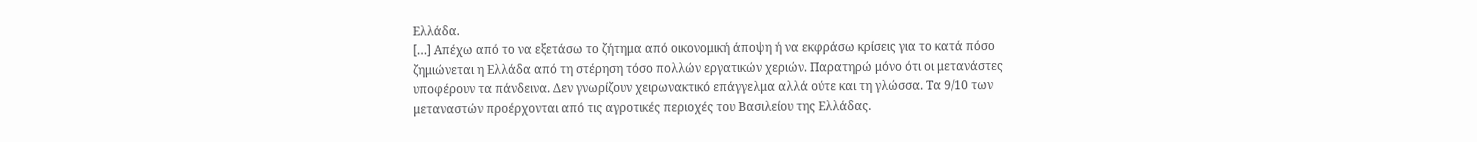Ελλάδα.
[…] Απέχω από το να εξετάσω το ζήτημα από οικονομική άποψη ή να εκφράσω κρίσεις για το κατά πόσο ζημιώνεται η Ελλάδα από τη στέρηση τόσο πολλών εργατικών χεριών. Παρατηρώ μόνο ότι οι μετανάστες υποφέρουν τα πάνδεινα. Δεν γνωρίζουν χειρωνακτικό επάγγελμα αλλά ούτε και τη γλώσσα. Τα 9/10 των μεταναστών προέρχονται από τις αγροτικές περιοχές του Βασιλείου της Ελλάδας.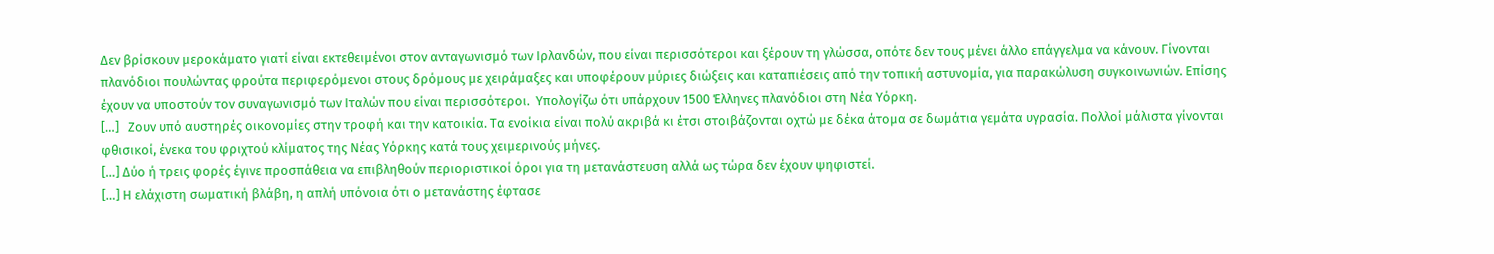Δεν βρίσκουν μεροκάματο γιατί είναι εκτεθειμένοι στον ανταγωνισμό των Ιρλανδών, που είναι περισσότεροι και ξέρουν τη γλώσσα, οπότε δεν τους μένει άλλο επάγγελμα να κάνουν. Γίνονται πλανόδιοι πουλώντας φρούτα περιφερόμενοι στους δρόμους με χειράμαξες και υποφέρουν μύριες διώξεις και καταπιέσεις από την τοπική αστυνομία, για παρακώλυση συγκοινωνιών. Επίσης έχουν να υποστούν τον συναγωνισμό των Ιταλών που είναι περισσότεροι.  Υπολογίζω ότι υπάρχουν 1500 Έλληνες πλανόδιοι στη Νέα Υόρκη.
[…]   Ζουν υπό αυστηρές οικονομίες στην τροφή και την κατοικία. Τα ενοίκια είναι πολύ ακριβά κι έτσι στοιβάζονται οχτώ με δέκα άτομα σε δωμάτια γεμάτα υγρασία. Πολλοί μάλιστα γίνονται φθισικοί, ένεκα του φριχτού κλίματος της Νέας Υόρκης κατά τους χειμερινούς μήνες.
[…] Δύο ή τρεις φορές έγινε προσπάθεια να επιβληθούν περιοριστικοί όροι για τη μετανάστευση αλλά ως τώρα δεν έχουν ψηφιστεί.
[…] Η ελάχιστη σωματική βλάβη, η απλή υπόνοια ότι ο μετανάστης έφτασε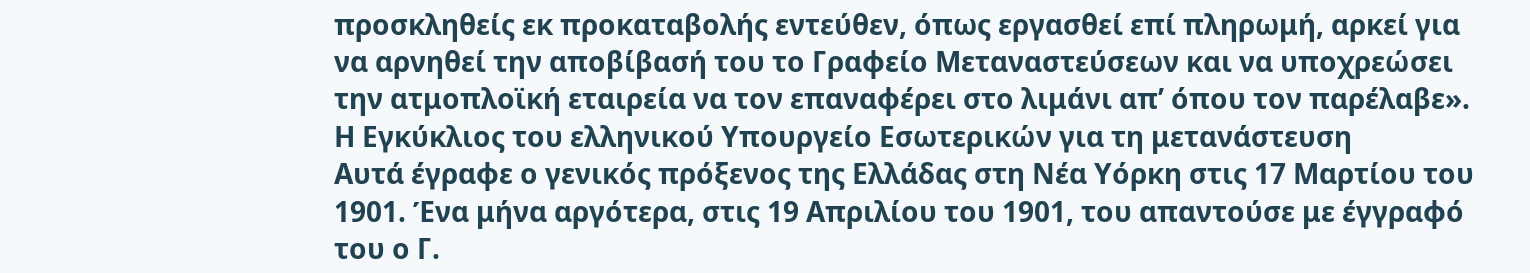προσκληθείς εκ προκαταβολής εντεύθεν, όπως εργασθεί επί πληρωμή, αρκεί για να αρνηθεί την αποβίβασή του το Γραφείο Μεταναστεύσεων και να υποχρεώσει την ατμοπλοϊκή εταιρεία να τον επαναφέρει στο λιμάνι απ’ όπου τον παρέλαβε».
Η Εγκύκλιος του ελληνικού Υπουργείο Εσωτερικών για τη μετανάστευση
Αυτά έγραφε ο γενικός πρόξενος της Ελλάδας στη Νέα Υόρκη στις 17 Μαρτίου του 1901. Ένα μήνα αργότερα, στις 19 Απριλίου του 1901, του απαντούσε με έγγραφό του ο Γ.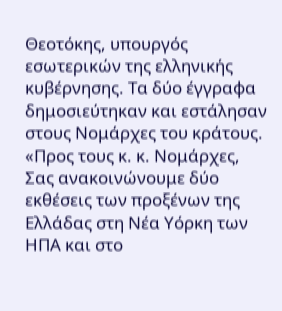Θεοτόκης, υπουργός εσωτερικών της ελληνικής κυβέρνησης. Τα δύο έγγραφα δημοσιεύτηκαν και εστάλησαν στους Νομάρχες του κράτους.
«Προς τους κ. κ. Νομάρχες,
Σας ανακοινώνουμε δύο εκθέσεις των προξένων της Ελλάδας στη Νέα Υόρκη των ΗΠΑ και στο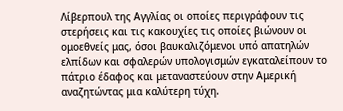Λίβερπουλ της Αγγλίας οι οποίες περιγράφουν τις στερήσεις και τις κακουχίες τις οποίες βιώνουν οι ομοεθνείς μας, όσοι βαυκαλιζόμενοι υπό απατηλών ελπίδων και σφαλερών υπολογισμών εγκαταλείπουν το πάτριο έδαφος και μεταναστεύουν στην Αμερική αναζητώντας μια καλύτερη τύχη.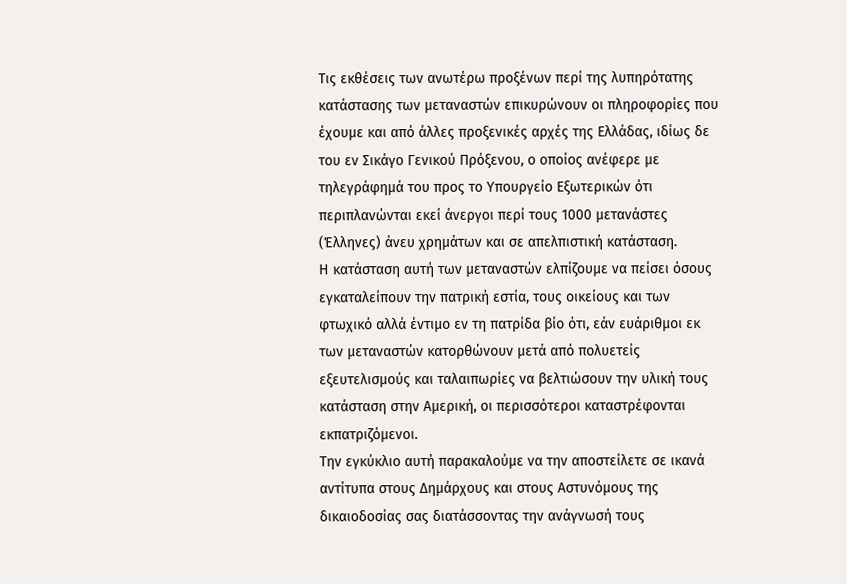Τις εκθέσεις των ανωτέρω προξένων περί της λυπηρότατης κατάστασης των μεταναστών επικυρώνουν οι πληροφορίες που έχουμε και από άλλες προξενικές αρχές της Ελλάδας, ιδίως δε του εν Σικάγο Γενικού Πρόξενου, ο οποίος ανέφερε με τηλεγράφημά του προς το Υπουργείο Εξωτερικών ότι περιπλανώνται εκεί άνεργοι περί τους 1000 μετανάστες (Έλληνες) άνευ χρημάτων και σε απελπιστική κατάσταση.
Η κατάσταση αυτή των μεταναστών ελπίζουμε να πείσει όσους εγκαταλείπουν την πατρική εστία, τους οικείους και των φτωχικό αλλά έντιμο εν τη πατρίδα βίο ότι, εάν ευάριθμοι εκ των μεταναστών κατορθώνουν μετά από πολυετείς εξευτελισμούς και ταλαιπωρίες να βελτιώσουν την υλική τους κατάσταση στην Αμερική, οι περισσότεροι καταστρέφονται εκπατριζόμενοι.
Την εγκύκλιο αυτή παρακαλούμε να την αποστείλετε σε ικανά αντίτυπα στους Δημάρχους και στους Αστυνόμους της δικαιοδοσίας σας διατάσσοντας την ανάγνωσή τους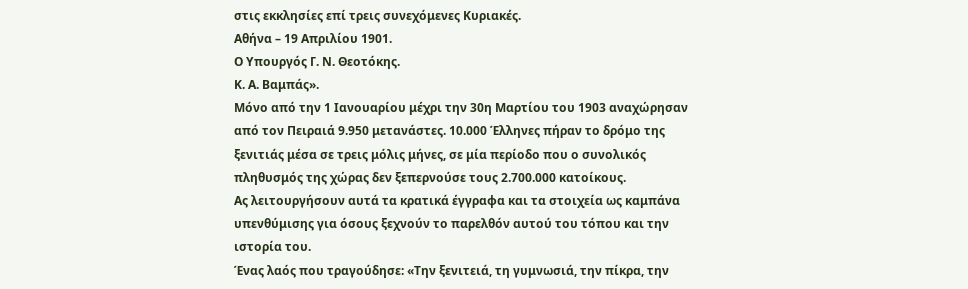στις εκκλησίες επί τρεις συνεχόμενες Κυριακές.
Αθήνα – 19 Απριλίου 1901.
Ο Υπουργός Γ. Ν. Θεοτόκης.
Κ. Α. Βαμπάς».
Μόνο από την 1 Ιανουαρίου μέχρι την 30η Μαρτίου του 1903 αναχώρησαν από τον Πειραιά 9.950 μετανάστες. 10.000 Έλληνες πήραν το δρόμο της ξενιτιάς μέσα σε τρεις μόλις μήνες, σε μία περίοδο που ο συνολικός πληθυσμός της χώρας δεν ξεπερνούσε τους 2.700.000 κατοίκους.
Ας λειτουργήσουν αυτά τα κρατικά έγγραφα και τα στοιχεία ως καμπάνα υπενθύμισης για όσους ξεχνούν το παρελθόν αυτού του τόπου και την ιστορία του.
Ένας λαός που τραγούδησε: «Την ξενιτειά, τη γυμνωσιά, την πίκρα, την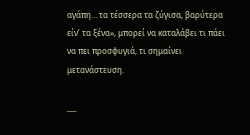αγάπη… τα τέσσερα τα ζύγισα, βαρύτερα είν’ τα ξένα», μπορεί να καταλάβει τι πάει να πει προσφυγιά, τι σημαίνει μετανάστευση.

___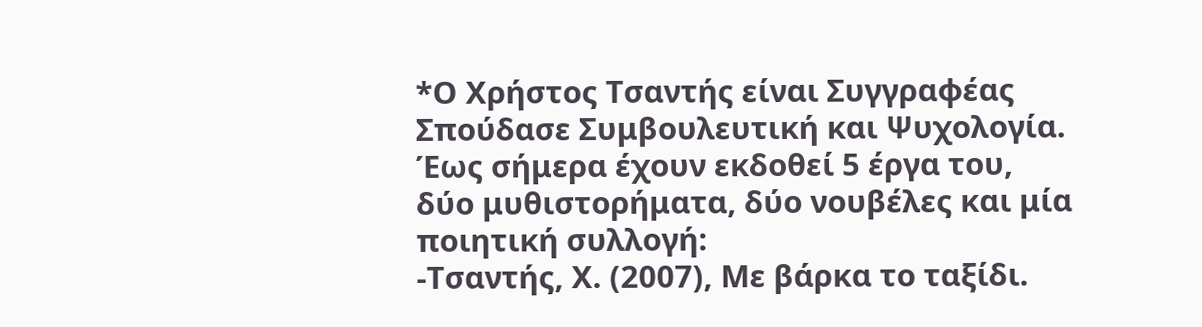*Ο Χρήστος Τσαντής είναι Συγγραφέας
Σπούδασε Συμβουλευτική και Ψυχολογία.
Έως σήμερα έχουν εκδοθεί 5 έργα του, δύο μυθιστορήματα, δύο νουβέλες και μία ποιητική συλλογή:
-Τσαντής, Χ. (2007), Με βάρκα το ταξίδι.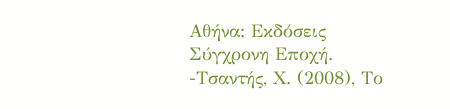Αθήνα: Εκδόσεις Σύγχρονη Εποχή.
-Τσαντής, Χ. (2008), Το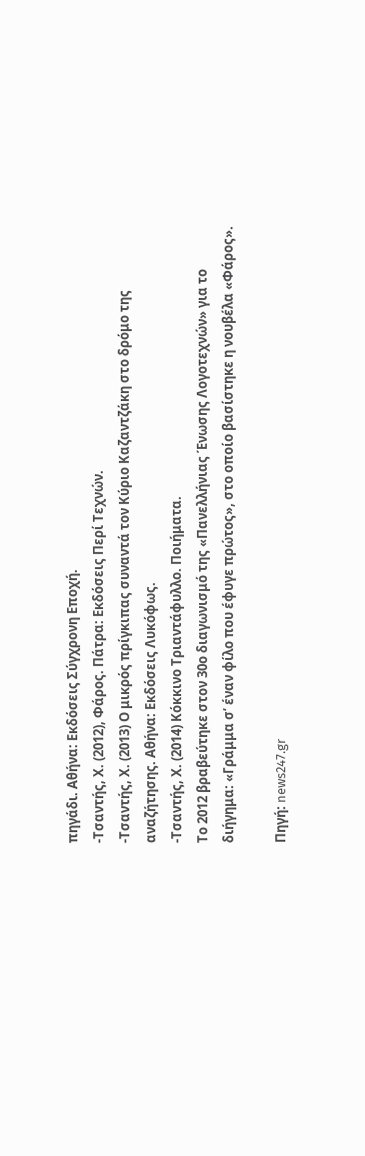πηγάδι. Αθήνα: Εκδόσεις Σύγχρονη Εποχή.
-Τσαντής, Χ. (2012), Φάρος. Πάτρα: Εκδόσεις Περί Τεχνών.
-Τσαντής, Χ. (2013) Ο μικρός πρίγκιπας συναντά τον Κύριο Καζαντζάκη στο δρόμο της αναζήτησης. Αθήνα: Εκδόσεις Λυκόφως.
-Τσαντής, Χ. (2014) Κόκκινο Τριαντάφυλλο. Ποιήματα.
Το 2012 βραβεύτηκε στον 30ο διαγωνισμό της «Πανελλήνιας Ένωσης Λογοτεχνών» για το διήγημα: «Γράμμα σ’ έναν φίλο που έφυγε πρώτος», στο οποίο βασίστηκε η νουβέλα «Φάρος».

Πηγή: news247.gr